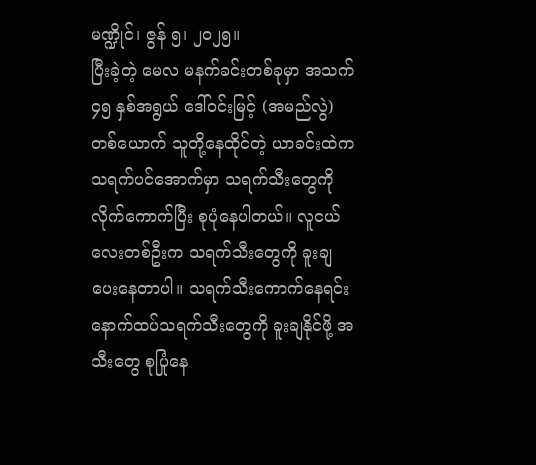မဏ္ဍိုင်၊ ဇွန် ၅၊ ၂၀၂၅။
ပြီးခဲ့တဲ့ မေလ မနက်ခင်းတစ်ခုမှာ အသက် ၄၅ နှစ်အရွယ် ဒေါ်ဝင်းမြင့် (အမည်လွဲ) တစ်ယောက် သူတို့နေထိုင်တဲ့ ယာခင်းထဲက သရက်ပင်အောက်မှာ သရက်သီးတွေကို လိုက်ကောက်ပြီး စုပုံနေပါတယ်။ လူငယ်လေးတစ်ဦးက သရက်သီးတွေကို ခူးချပေးနေတာပါ။ သရက်သီးကောက်နေရင်း နောက်ထပ်သရက်သီးတွေကို ခူးချနိုင်ဖို့ အသီးတွေ စုပြုံနေ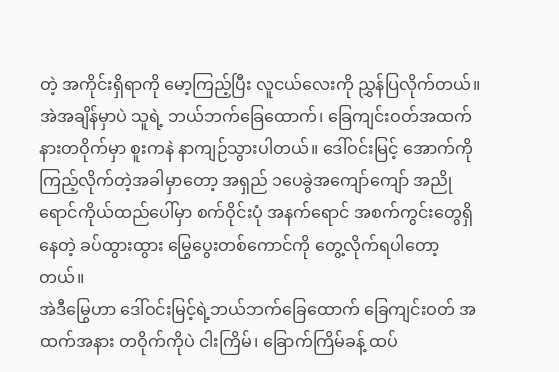တဲ့ အကိုင်းရှိရာကို မော့ကြည့်ပြီး လူငယ်လေးကို ညွှန်ပြလိုက်တယ်။
အဲအချိန်မှာပဲ သူရဲ့ ဘယ်ဘက်ခြေထောက်၊ ခြေကျင်းဝတ်အထက်နားတဝိုက်မှာ စူးကနဲ နာကျဉ်သွားပါတယ်။ ဒေါ်ဝင်းမြင့် အောက်ကိုကြည့်လိုက်တဲ့အခါမှာတော့ အရှည် ၁ပေခွဲအကျော်ကျော် အညိုရောင်ကိုယ်ထည်ပေါ်မှာ စက်ဝိုင်းပုံ အနက်ရောင် အစက်ကွင်းတွေရှိနေတဲ့ ခပ်ထွားထွား မြွေပွေးတစ်ကောင်ကို တွေ့လိုက်ရပါတော့တယ်။
အဲဒီမြွေဟာ ဒေါ်ဝင်းမြင့်ရဲ့ဘယ်ဘက်ခြေထောက် ခြေကျင်းဝတ် အထက်အနား တဝိုက်ကိုပဲ ငါးကြိမ်၊ ခြောက်ကြိမ်ခန့် ထပ်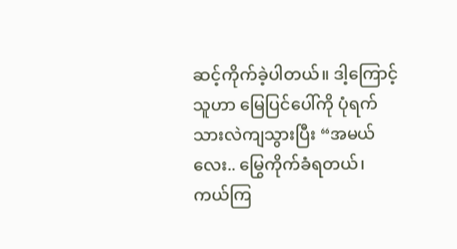ဆင့်ကိုက်ခဲ့ပါတယ်။ ဒါ့ကြောင့် သူဟာ မြေပြင်ပေါ်ကို ပုံရက်သားလဲကျသွားပြီး “အမယ်လေး.. မြွေကိုက်ခံရတယ်၊ ကယ်ကြ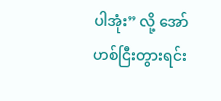ပါအုံး” လို့ အော်ဟစ်ငြီးတွားရင်း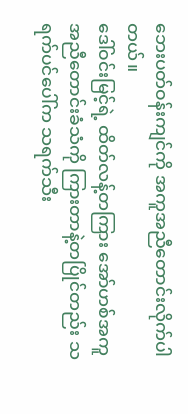ဘေးပတ်ဝန်းကျင်ကို အကူအညီတောင်းလိုက်ပါတယ်။
ဒေါ်ဝင်းမြင့်ရဲ့ ထိတ်လန့်တကြား အော်ဟစ်အကူအညီတောင်းခံသံကို ကြားတာနဲ့တပြိုင်တည်း သရက်ပင်ပေါ်က သရက်သီး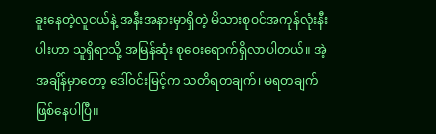ခူးနေတဲ့လူငယ်နဲ့ အနီးအနားမှာရှိတဲ့ မိသားစုဝင်အကုန်လုံးနီးပါးဟာ သူရှိရာသို့ အမြန်ဆုံး စုဝေးရောက်ရှိလာပါတယ်။ အဲ့အချိန်မှာတော့ ဒေါ်ဝင်းမြင့်က သတိရတချက်၊ မရတချက်ဖြစ်နေပါပြီ။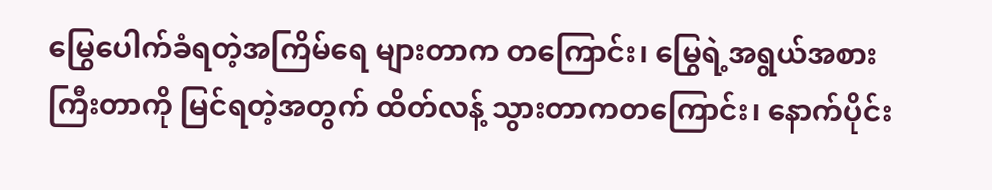မြွေပေါက်ခံရတဲ့အကြိမ်ရေ များတာက တကြောင်း၊ မြွေရဲ့အရွယ်အစားကြီးတာကို မြင်ရတဲ့အတွက် ထိတ်လန့် သွားတာကတကြောင်း၊ နောက်ပိုင်း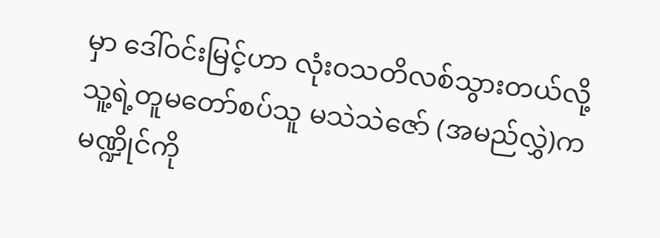မှာ ဒေါ်ဝင်းမြင့်ဟာ လုံးဝသတိလစ်သွားတယ်လို့ သူ့ရဲ့တူမတော်စပ်သူ မသဲသဲဇော် (အမည်လွှဲ)က မဏ္ဍိုင်ကို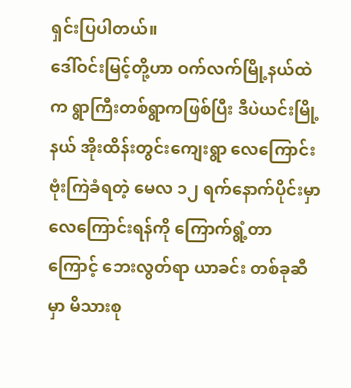ရှင်းပြပါတယ်။
ဒေါ်ဝင်းမြင့်တို့ဟာ ဝက်လက်မြို့နယ်ထဲက ရွာကြီးတစ်ရွာကဖြစ်ပြီး ဒီပဲယင်းမြို့နယ် အိုးထိန်းတွင်းကျေးရွာ လေကြောင်း ဗုံးကြဲခံရတဲ့ မေလ ၁၂ ရက်နောက်ပိုင်းမှာ လေကြောင်းရန်ကို ကြောက်ရွံ့တာကြောင့် ဘေးလွတ်ရာ ယာခင်း တစ်ခုဆီမှာ မိသားစု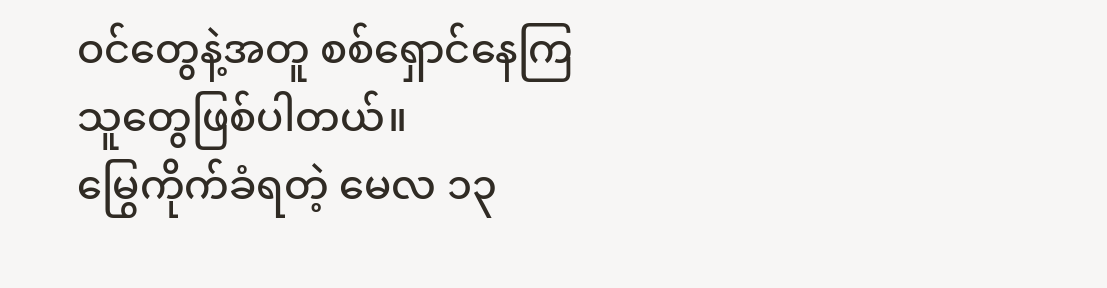ဝင်တွေနဲ့အတူ စစ်ရှောင်နေကြသူတွေဖြစ်ပါတယ်။
မြွေကိုက်ခံရတဲ့ မေလ ၁၃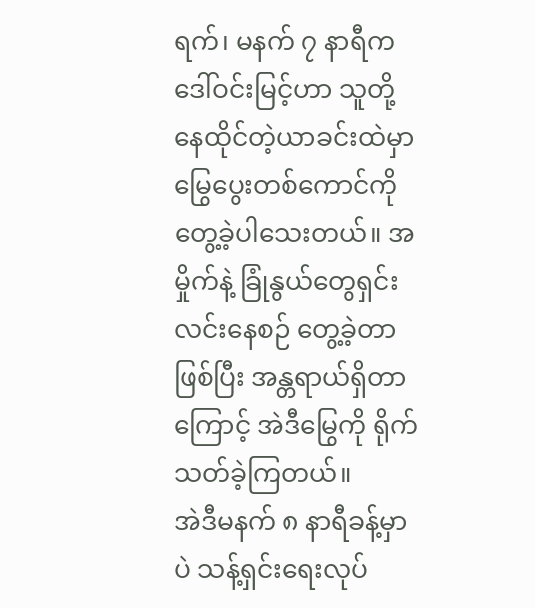ရက်၊ မနက် ၇ နာရီက ဒေါ်ဝင်းမြင့်ဟာ သူတို့နေထိုင်တဲ့ယာခင်းထဲမှာ မြွေပွေးတစ်ကောင်ကို တွေ့ခဲ့ပါသေးတယ်။ အမှိုက်နဲ့ ခြုံနွယ်တွေရှင်းလင်းနေစဉ် တွေ့ခဲ့တာဖြစ်ပြီး အန္တရာယ်ရှိတာကြောင့် အဲဒီမြွေကို ရိုက်သတ်ခဲ့ကြတယ်။
အဲဒီမနက် ၈ နာရီခန့်မှာပဲ သန့်ရှင်းရေးလုပ်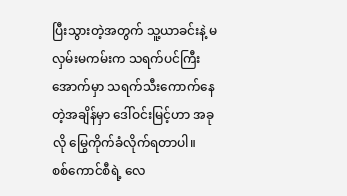ပြီးသွားတဲ့အတွက် သူ့ယာခင်းနဲ့ မလှမ်းမကမ်းက သရက်ပင်ကြီးအောက်မှာ သရက်သီးကောက်နေတဲ့အချိန်မှာ ဒေါ်ဝင်းမြင့်ဟာ အခုလို မြွေကိုက်ခံလိုက်ရတာပါ။
စစ်ကောင်စီရဲ့ လေ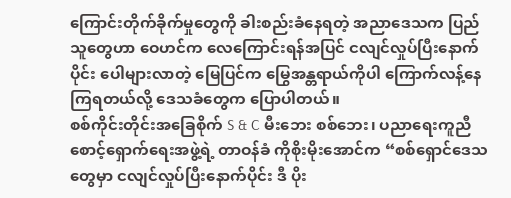ကြောင်းတိုက်ခိုက်မှုတွေကို ခါးစည်းခံနေရတဲ့ အညာဒေသက ပြည်သူတွေဟာ ဝေဟင်က လေကြောင်းရန်အပြင် ငလျင်လှုပ်ပြီးနောက်ပိုင်း ပေါများလာတဲ့ မြေပြင်က မြွေအန္တရာယ်ကိုပါ ကြောက်လန့်နေ ကြရတယ်လို့ ဒေသခံတွေက ပြောပါတယ်။
စစ်ကိုင်းတိုင်းအခြေစိုက် S & C မီးဘေး စစ်ဘေး၊ ပညာရေးကူညီစောင့်ရှောက်ရေးအဖွဲ့ရဲ့ တာဝန်ခံ ကိုစိုးမိုးအောင်က “စစ်ရှောင်ဒေသတွေမှာ ငလျင်လှုပ်ပြီးနောက်ပိုင်း ဒီ ပိုး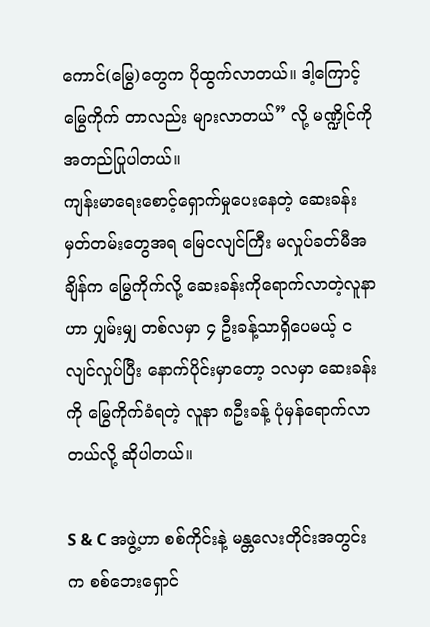ကောင်(မြွေ)တွေက ပိုထွက်လာတယ်။ ဒါ့ကြောင့် မြွေကိုက် တာလည်း များလာတယ်” လို့ မဏ္ဍိုင်ကို အတည်ပြုပါတယ်။
ကျန်းမာရေးစောင့်ရှောက်မှုပေးနေတဲ့ ဆေးခန်းမှတ်တမ်းတွေအရ မြေငလျင်ကြီး မလှုပ်ခတ်မီအချိန်က မြွေကိုက်လို့ ဆေးခန်းကိုရောက်လာတဲ့လူနာဟာ ပျှမ်းမျှ တစ်လမှာ ၄ ဦးခန့်သာရှိပေမယ့် ငလျင်လှုပ်ပြီး နောက်ပိုင်းမှာတော့ ၁လမှာ ဆေးခန်းကို မြွေကိုက်ခံရတဲ့ လူနာ ၈ဦးခန့် ပုံမှန်ရောက်လာတယ်လို့ ဆိုပါတယ်။

S & C အဖွဲ့ဟာ စစ်ကိုင်းနဲ့ မန္တလေးတိုင်းအတွင်းက စစ်ဘေးရှောင်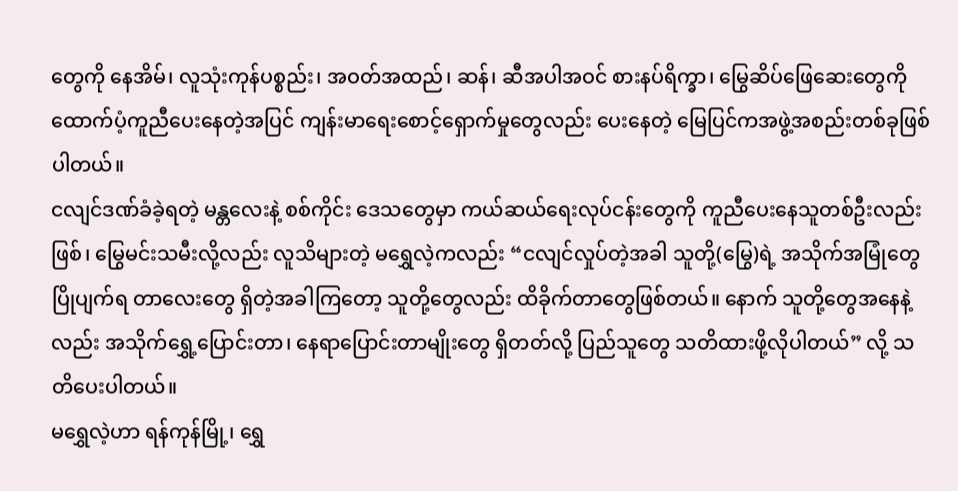တွေကို နေအိမ်၊ လူသုံးကုန်ပစ္စည်း၊ အဝတ်အထည်၊ ဆန်၊ ဆီအပါအဝင် စားနပ်ရိက္ခာ၊ မြွေဆိပ်ဖြေဆေးတွေကို ထောက်ပံ့ကူညီပေးနေတဲ့အပြင် ကျန်းမာရေးစောင့်ရှောက်မှုတွေလည်း ပေးနေတဲ့ မြေပြင်ကအဖွဲ့အစည်းတစ်ခုဖြစ်ပါတယ်။
ငလျင်ဒဏ်ခံခဲ့ရတဲ့ မန္တလေးနဲ့ စစ်ကိုင်း ဒေသတွေမှာ ကယ်ဆယ်ရေးလုပ်ငန်းတွေကို ကူညီပေးနေသူတစ်ဦးလည်းဖြစ်၊ မြွေမင်းသမီးလို့လည်း လူသိများတဲ့ မရွှေလဲ့ကလည်း “ငလျင်လှုပ်တဲ့အခါ သူတို့(မြွေ)ရဲ့ အသိုက်အမြုံတွေ ပြိုပျက်ရ တာလေးတွေ ရှိတဲ့အခါကြတော့ သူတို့တွေလည်း ထိခိုက်တာတွေဖြစ်တယ်။ နောက် သူတို့တွေအနေနဲ့လည်း အသိုက်ရွှေ့ပြောင်းတာ၊ နေရာပြောင်းတာမျိုးတွေ ရှိတတ်လို့ ပြည်သူတွေ သတိထားဖို့လိုပါတယ်” လို့ သတိပေးပါတယ်။
မရွှေလဲ့ဟာ ရန်ကုန်မြို့၊ ရွှေ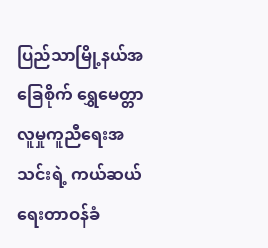ပြည်သာမြို့နယ်အခြေစိုက် ရွှေမေတ္တာလူမှုကူညီရေးအသင်းရဲ့ ကယ်ဆယ်ရေးတာဝန်ခံ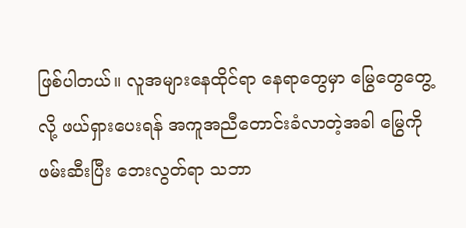ဖြစ်ပါတယ်။ လူအများနေထိုင်ရာ နေရာတွေမှာ မြွေတွေတွေ့လို့ ဖယ်ရှားပေးရန် အကူအညီတောင်းခံလာတဲ့အခါ မြွေကို ဖမ်းဆီးပြီး ဘေးလွတ်ရာ သဘာ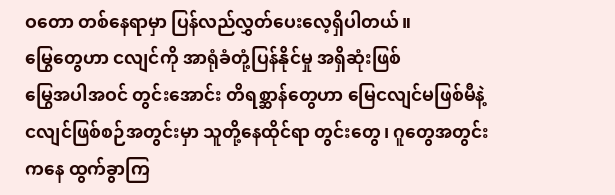ဝတော တစ်နေရာမှာ ပြန်လည်လွှတ်ပေးလေ့ရှိပါတယ်။
မြွေတွေဟာ ငလျင်ကို အာရုံခံတုံ့ပြန်နိုင်မှု အရှိဆုံးဖြစ်
မြွေအပါအဝင် တွင်းအောင်း တိရစ္ဆာန်တွေဟာ မြေငလျင်မဖြစ်မီနဲ့ ငလျင်ဖြစ်စဉ်အတွင်းမှာ သူတို့နေထိုင်ရာ တွင်းတွေ၊ ဂူတွေအတွင်းကနေ ထွက်ခွာကြ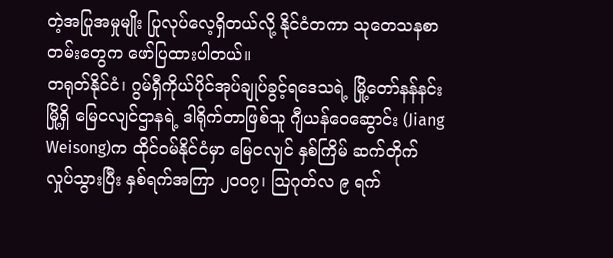တဲ့အပြုအမှုမျိုး ပြုလုပ်လေ့ရှိတယ်လို့ နိုင်ငံတကာ သုတေသနစာတမ်းတွေက ဖော်ပြထားပါတယ်။
တရုတ်နိုင်ငံ၊ ဂွမ်ရှီကိုယ်ပိုင်အုပ်ချုပ်ခွင့်ရဒေသရဲ့ မြို့တော်နန်နင်းမြို့ရှိ မြေငလျင်ဌာနရဲ့ ဒါရိုက်တာဖြစ်သူ ဂျီယန်ဝေဆွောင်း (Jiang Weisong)က ထိုင်ဝမ်နိုင်ငံမှာ မြေငလျင် နှစ်ကြိမ် ဆက်တိုက်လှုပ်သွားပြီး နှစ်ရက်အကြာ ၂၀၀၇၊ သြဂုတ်လ ၉ ရက်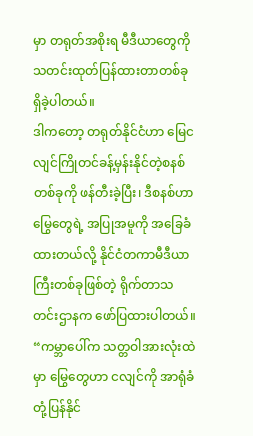မှာ တရုတ်အစိုးရ မီဒီယာတွေကို သတင်းထုတ်ပြန်ထားတာတစ်ခုရှိခဲ့ပါတယ်။
ဒါကတော့ တရုတ်နိုင်ငံဟာ မြေငလျင်ကြိုတင်ခန့်မှန်းနိုင်တဲ့စနစ်တစ်ခုကို ဖန်တီးခဲ့ပြီး၊ ဒီစနစ်ဟာ မြွေတွေရဲ့ အပြုအမူကို အခြေခံထားတယ်လို့ နိုင်ငံတကာမီဒီယာကြီးတစ်ခုဖြစ်တဲ့ ရိုက်တာသတင်းဌာနက ဖော်ပြထားပါတယ်။
“ကမ္ဘာပေါ်က သတ္တဝါအားလုံးထဲမှာ မြွေတွေဟာ ငလျင်ကို အာရုံခံတုံ့ပြန်နိုင်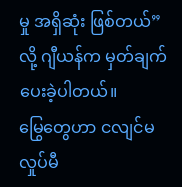မှု အရှိဆုံး ဖြစ်တယ်” လို့ ဂျီယန်က မှတ်ချက်ပေးခဲ့ပါတယ်။
မြွေတွေဟာ ငလျင်မလှုပ်မီ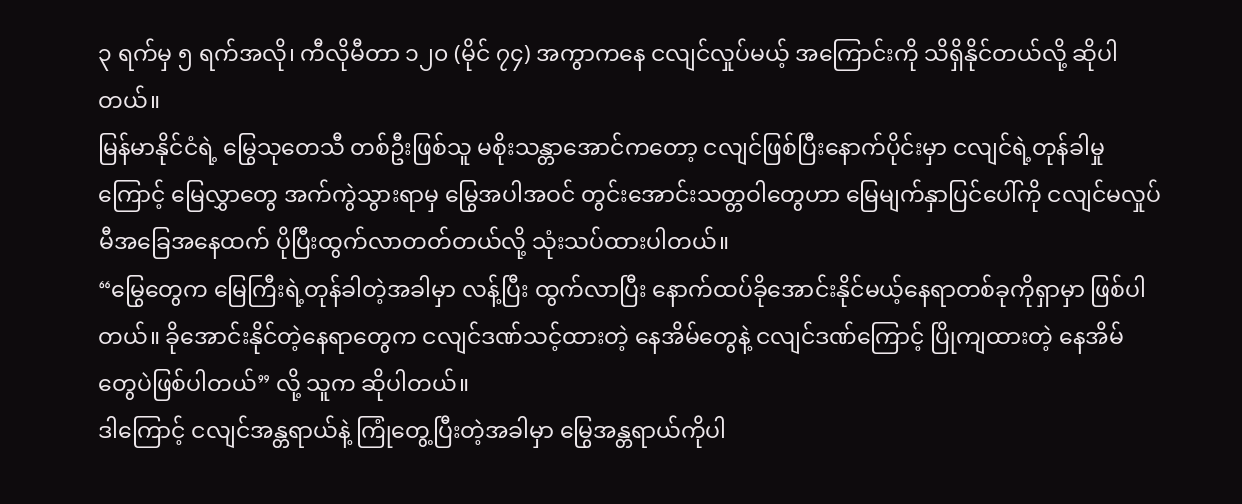၃ ရက်မှ ၅ ရက်အလို၊ ကီလိုမီတာ ၁၂၀ (မိုင် ၇၄) အကွာကနေ ငလျင်လှုပ်မယ့် အကြောင်းကို သိရှိနိုင်တယ်လို့ ဆိုပါတယ်။
မြန်မာနိုင်ငံရဲ့ မြွေသုတေသီ တစ်ဦးဖြစ်သူ မစိုးသန္တာအောင်ကတော့ ငလျင်ဖြစ်ပြီးနောက်ပိုင်းမှာ ငလျင်ရဲ့တုန်ခါမှုကြောင့် မြေလွှာတွေ အက်ကွဲသွားရာမှ မြွေအပါအဝင် တွင်းအောင်းသတ္တဝါတွေဟာ မြေမျက်နှာပြင်ပေါ်ကို ငလျင်မလှုပ်မီအခြေအနေထက် ပိုပြီးထွက်လာတတ်တယ်လို့ သုံးသပ်ထားပါတယ်။
“မြွေတွေက မြေကြီးရဲ့တုန်ခါတဲ့အခါမှာ လန့်ပြီး ထွက်လာပြီး နောက်ထပ်ခိုအောင်းနိုင်မယ့်နေရာတစ်ခုကိုရှာမှာ ဖြစ်ပါတယ်။ ခိုအောင်းနိုင်တဲ့နေရာတွေက ငလျင်ဒဏ်သင့်ထားတဲ့ နေအိမ်တွေနဲ့ ငလျင်ဒဏ်ကြောင့် ပြိုကျထားတဲ့ နေအိမ်တွေပဲဖြစ်ပါတယ်” လို့ သူက ဆိုပါတယ်။
ဒါကြောင့် ငလျင်အန္တရာယ်နဲ့ ကြုံတွေ့ပြီးတဲ့အခါမှာ မြွေအန္တရာယ်ကိုပါ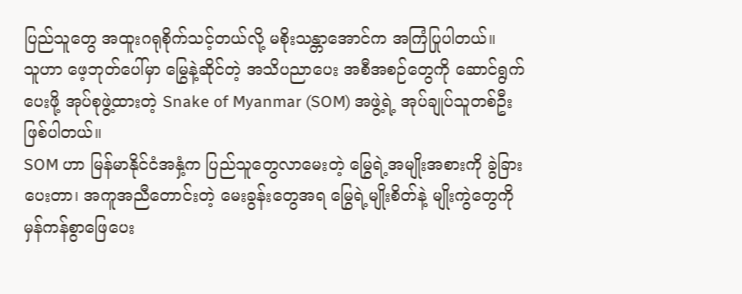ပြည်သူတွေ အထူးဂရုစိုက်သင့်တယ်လို့ မစိုးသန္တာအောင်က အကြံပြုပါတယ်။
သူဟာ ဖေ့ဘုတ်ပေါ်မှာ မြွေနဲ့ဆိုင်တဲ့ အသိပညာပေး အစီအစဉ်တွေကို ဆောင်ရွက်ပေးဖို့ အုပ်စုဖွဲ့ထားတဲ့ Snake of Myanmar (SOM) အဖွဲ့ရဲ့ အုပ်ချုပ်သူတစ်ဦးဖြစ်ပါတယ်။
SOM ဟာ မြန်မာနိုင်ငံအနှံ့က ပြည်သူတွေလာမေးတဲ့ မြွေရဲ့အမျိုးအစားကို ခွဲခြားပေးတာ၊ အကူအညီတောင်းတဲ့ မေးခွန်းတွေအရ မြွေရဲ့မျိုးစိတ်နဲ့ မျိုးကွဲတွေကို မှန်ကန်စွာဖြေပေး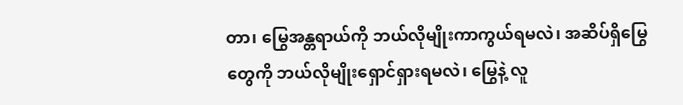တာ၊ မြွေအန္တရာယ်ကို ဘယ်လိုမျိုးကာကွယ်ရမလဲ၊ အဆိပ်ရှိမြွေတွေကို ဘယ်လိုမျိုးရှောင်ရှားရမလဲ၊ မြွေနဲ့ လူ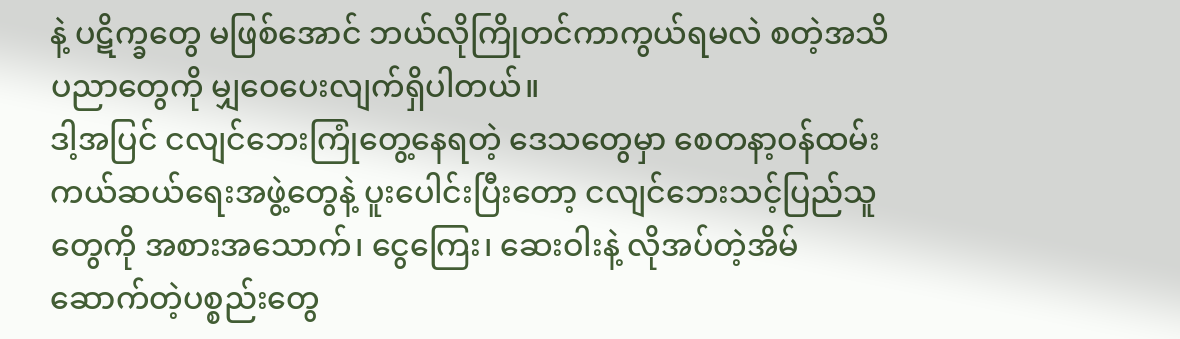နဲ့ ပဋိက္ခတွေ မဖြစ်အောင် ဘယ်လိုကြိုတင်ကာကွယ်ရမလဲ စတဲ့အသိပညာတွေကို မျှဝေပေးလျက်ရှိပါတယ်။
ဒါ့အပြင် ငလျင်ဘေးကြုံတွေ့နေရတဲ့ ဒေသတွေမှာ စေတနာ့ဝန်ထမ်း ကယ်ဆယ်ရေးအဖွဲ့တွေနဲ့ ပူးပေါင်းပြီးတော့ ငလျင်ဘေးသင့်ပြည်သူတွေကို အစားအသောက်၊ ငွေကြေး၊ ဆေးဝါးနဲ့ လိုအပ်တဲ့အိမ်ဆောက်တဲ့ပစ္စည်းတွေ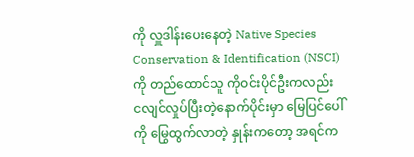ကို လှူဒါန်းပေးနေတဲ့ Native Species Conservation & Identification (NSCI)ကို တည်ထောင်သူ ကိုဝင်းပိုင်ဦးကလည်း ငလျင်လှုပ်ပြီးတဲ့နောက်ပိုင်းမှာ မြေပြင်ပေါ်ကို မြွေထွက်လာတဲ့ နှုန်းကတော့ အရင်က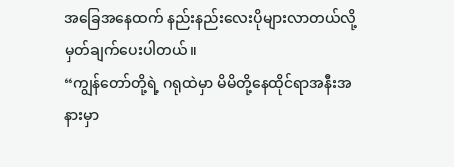အခြေအနေထက် နည်းနည်းလေးပိုများလာတယ်လို့ မှတ်ချက်ပေးပါတယ်။
“ကျွန်တော်တို့ရဲ့ ဂရုထဲမှာ မိမိတို့နေထိုင်ရာအနီးအနားမှာ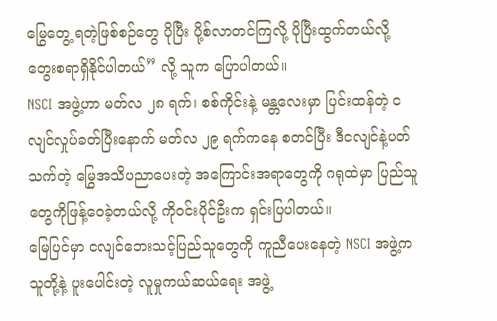မြွေတွေ့ ရတဲ့ဖြစ်စဉ်တွေ ပိုပြီး ပို့စ်လာတင်ကြလို့ ပိုပြီးထွက်တယ်လို့ တွေးစရာရှိနိုင်ပါတယ်” လို့ သူက ပြောပါတယ်။
NSCI အဖွဲ့ဟာ မတ်လ ၂၈ ရက်၊ စစ်ကိုင်းနဲ့ မန္တလေးမှာ ပြင်းထန်တဲ့ ငလျင်လှုပ်ခတ်ပြီးနောက် မတ်လ ၂၉ ရက်ကနေ စတင်ပြီး ဒီငလျင်နဲ့ပတ်သက်တဲ့ မြွေအသိပညာပေးတဲ့ အကြောင်းအရာတွေကို ဂရုထဲမှာ ပြည်သူတွေကိုဖြန့်ဝေခဲ့တယ်လို့ ကိုဝင်းပိုင်ဦးက ရှင်းပြပါတယ်။
မြေပြင်မှာ ငလျင်ဘေးသင့်ပြည်သူတွေကို ကူညီပေးနေတဲ့ NSCI အဖွဲ့က သူတို့နဲ့ ပူးပေါင်းတဲ့ လူမှုကယ်ဆယ်ရေး အဖွဲ့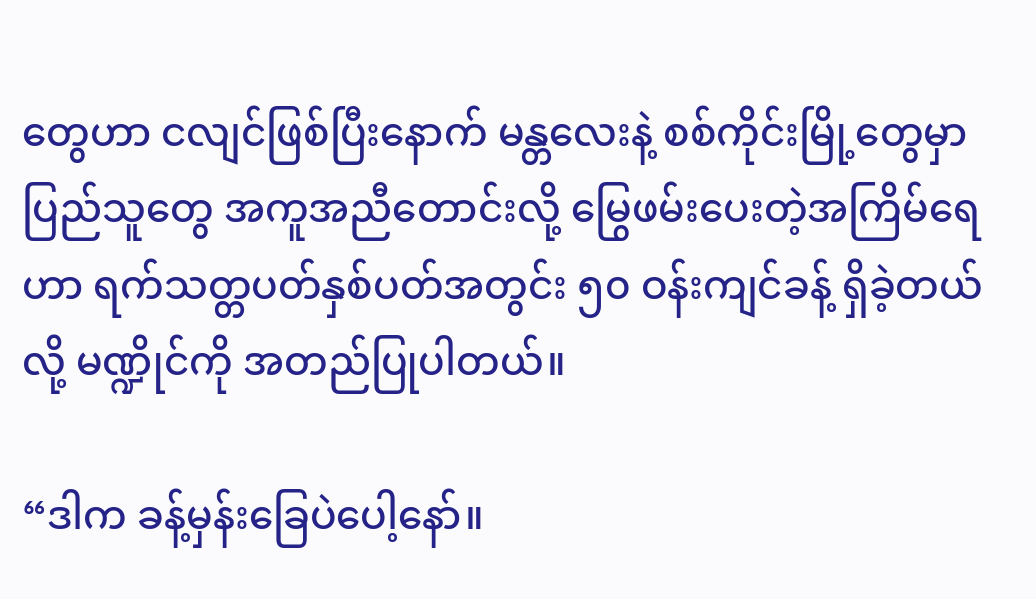တွေဟာ ငလျင်ဖြစ်ပြီးနောက် မန္တလေးနဲ့ စစ်ကိုင်းမြို့တွေမှာ ပြည်သူတွေ အကူအညီတောင်းလို့ မြွေဖမ်းပေးတဲ့အကြိမ်ရေဟာ ရက်သတ္တပတ်နှစ်ပတ်အတွင်း ၅၀ ဝန်းကျင်ခန့် ရှိခဲ့တယ်လို့ မဏ္ဍိုင်ကို အတည်ပြုပါတယ်။

“ဒါက ခန့်မှန်းခြေပဲပေါ့နော်။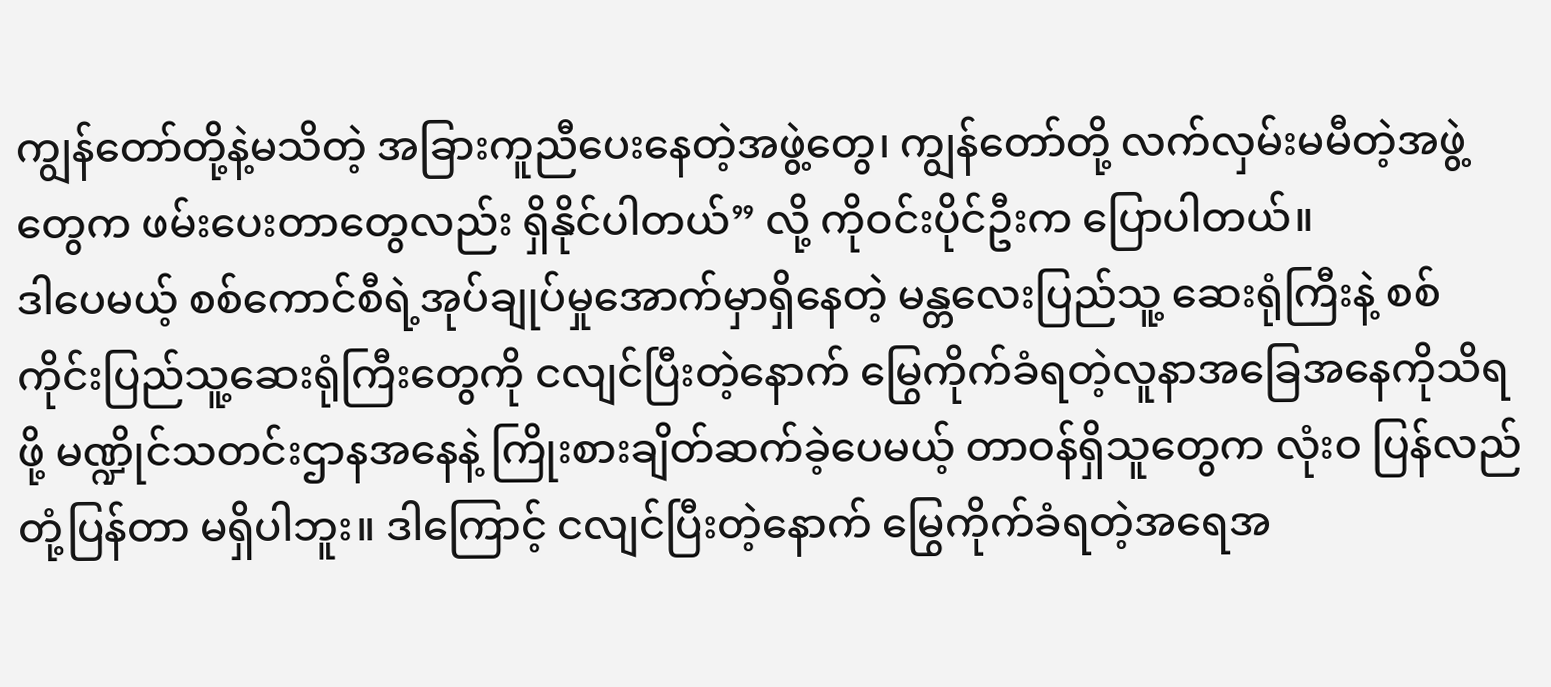ကျွန်တော်တို့နဲ့မသိတဲ့ အခြားကူညီပေးနေတဲ့အဖွဲ့တွေ၊ ကျွန်တော်တို့ လက်လှမ်းမမီတဲ့အဖွဲ့တွေက ဖမ်းပေးတာတွေလည်း ရှိနိုင်ပါတယ်” လို့ ကိုဝင်းပိုင်ဦးက ပြောပါတယ်။
ဒါပေမယ့် စစ်ကောင်စီရဲ့အုပ်ချုပ်မှုအောက်မှာရှိနေတဲ့ မန္တလေးပြည်သူ့ ဆေးရုံကြီးနဲ့ စစ်ကိုင်းပြည်သူ့ဆေးရုံကြီးတွေကို ငလျင်ပြီးတဲ့နောက် မြွေကိုက်ခံရတဲ့လူနာအခြေအနေကိုသိရဖို့ မဏ္ဍိုင်သတင်းဌာနအနေနဲ့ ကြိုးစားချိတ်ဆက်ခဲ့ပေမယ့် တာဝန်ရှိသူတွေက လုံးဝ ပြန်လည်တုံ့ပြန်တာ မရှိပါဘူး။ ဒါကြောင့် ငလျင်ပြီးတဲ့နောက် မြွေကိုက်ခံရတဲ့အရေအ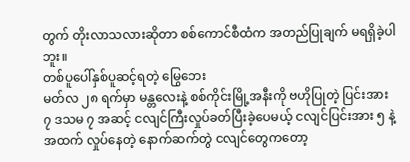တွက် တိုးလာသလားဆိုတာ စစ်ကောင်စီထံက အတည်ပြုချက် မရရှိခဲ့ပါဘူး။
တစ်ပူပေါ်နှစ်ပူဆင့်ရတဲ့ မြွေဘေး
မတ်လ ၂၈ ရက်မှာ မန္တလေးနဲ့ စစ်ကိုင်းမြို့အနီးကို ဗဟိုပြုတဲ့ ပြင်းအား ၇ ဒသမ ၇ အဆင့် ငလျင်ကြီးလှုပ်ခတ်ပြီးခဲ့ပေမယ့် ငလျင်ပြင်းအား ၅ နဲ့အထက် လှုပ်နေတဲ့ နောက်ဆက်တွဲ ငလျင်တွေကတော့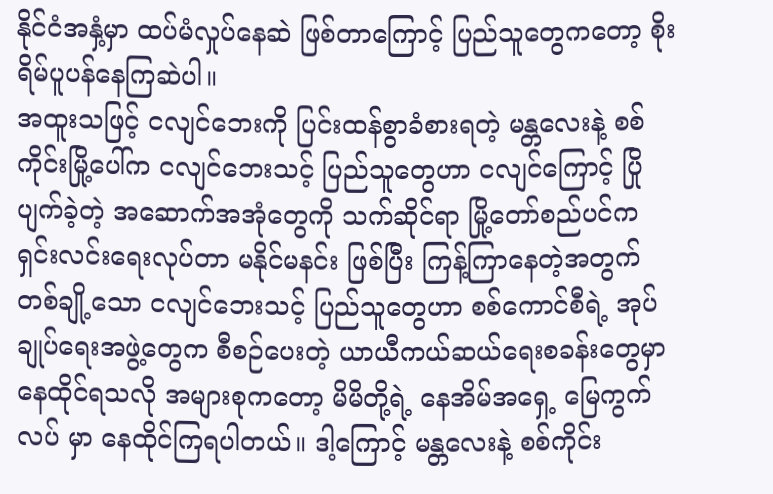နိုင်ငံအနှံ့မှာ ထပ်မံလှုပ်နေဆဲ ဖြစ်တာကြောင့် ပြည်သူတွေကတော့ စိုးရိမ်ပူပန်နေကြဆဲပါ။
အထူးသဖြင့် ငလျင်ဘေးကို ပြင်းထန်စွာခံစားရတဲ့ မန္တလေးနဲ့ စစ်ကိုင်းမြို့ပေါ်က ငလျင်ဘေးသင့် ပြည်သူတွေဟာ ငလျင်ကြောင့် ပြိုပျက်ခဲ့တဲ့ အဆောက်အအုံတွေကို သက်ဆိုင်ရာ မြို့တော်စည်ပင်က ရှင်းလင်းရေးလုပ်တာ မနိုင်မနင်း ဖြစ်ပြီး ကြန့်ကြာနေတဲ့အတွက် တစ်ချို့သော ငလျင်ဘေးသင့် ပြည်သူတွေဟာ စစ်ကောင်စီရဲ့ အုပ်ချုပ်ရေးအဖွဲ့တွေက စီစဉ်ပေးတဲ့ ယာယီကယ်ဆယ်ရေးစခန်းတွေမှာ နေထိုင်ရသလို အများစုကတော့ မိမိတို့ရဲ့ နေအိမ်အရှေ့ မြေကွက်လပ် မှာ နေထိုင်ကြရပါတယ်။ ဒါ့ကြောင့် မန္တလေးနဲ့ စစ်ကိုင်း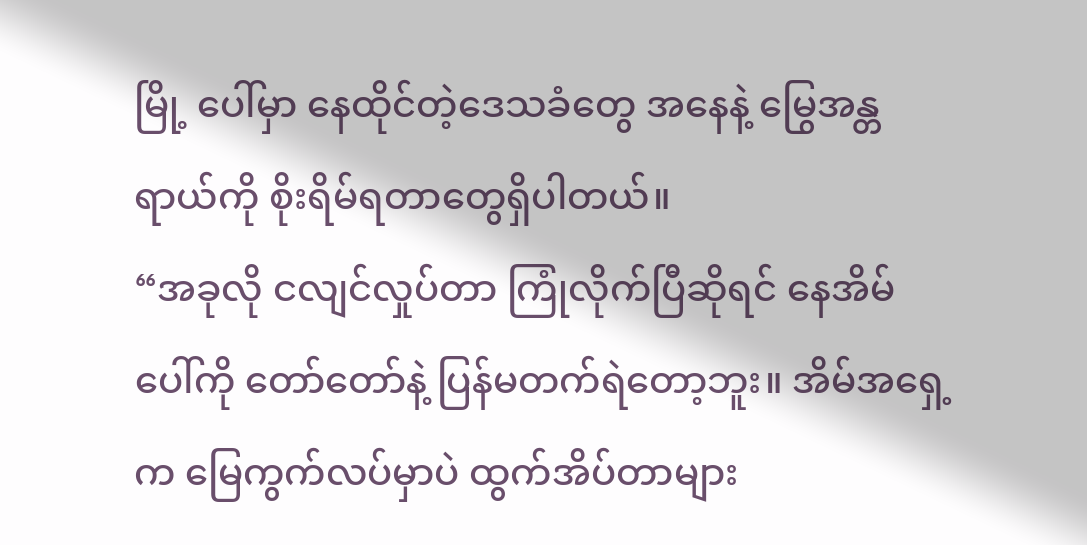မြို့ ပေါ်မှာ နေထိုင်တဲ့ဒေသခံတွေ အနေနဲ့ မြွေအန္တရာယ်ကို စိုးရိမ်ရတာတွေရှိပါတယ်။
“အခုလို ငလျင်လှုပ်တာ ကြုံလိုက်ပြီဆိုရင် နေအိမ်ပေါ်ကို တော်တော်နဲ့ ပြန်မတက်ရဲတော့ဘူး။ အိမ်အရှေ့က မြေကွက်လပ်မှာပဲ ထွက်အိပ်တာများ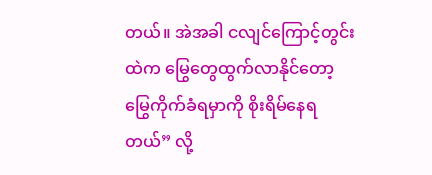တယ်။ အဲအခါ ငလျင်ကြောင့်တွင်းထဲက မြွေတွေထွက်လာနိုင်တော့ မြွေကိုက်ခံရမှာကို စိုးရိမ်နေရတယ်” လို့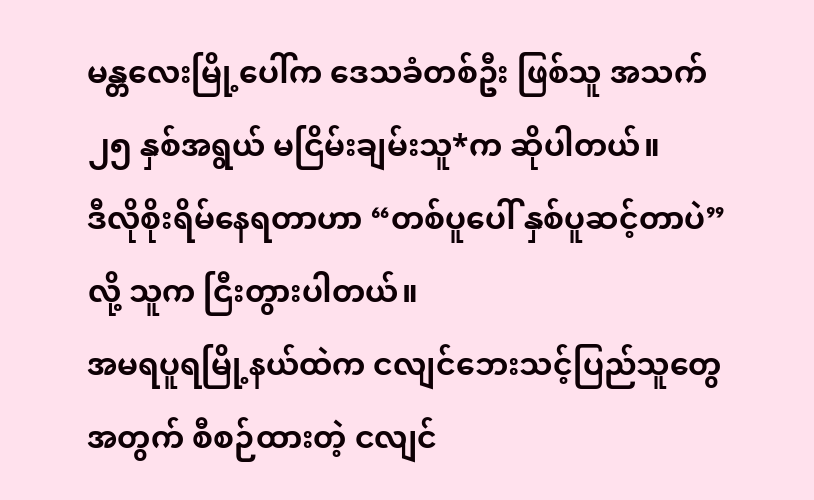မန္တလေးမြို့ပေါ်က ဒေသခံတစ်ဦး ဖြစ်သူ အသက် ၂၅ နှစ်အရွယ် မငြိမ်းချမ်းသူ*က ဆိုပါတယ်။
ဒီလိုစိုးရိမ်နေရတာဟာ “တစ်ပူပေါ် နှစ်ပူဆင့်တာပဲ” လို့ သူက ငြီးတွားပါတယ်။
အမရပူရမြို့နယ်ထဲက ငလျင်ဘေးသင့်ပြည်သူတွေအတွက် စီစဉ်ထားတဲ့ ငလျင်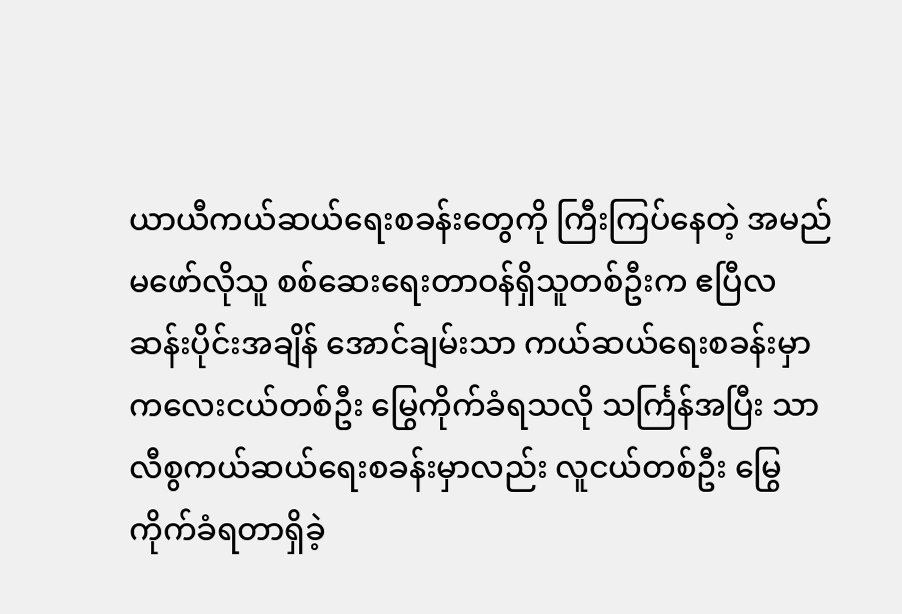ယာယီကယ်ဆယ်ရေးစခန်းတွေကို ကြီးကြပ်နေတဲ့ အမည်မဖော်လိုသူ စစ်ဆေးရေးတာဝန်ရှိသူတစ်ဦးက ဧပြီလဆန်းပိုင်းအချိန် အောင်ချမ်းသာ ကယ်ဆယ်ရေးစခန်းမှာ ကလေးငယ်တစ်ဦး မြွေကိုက်ခံရသလို သင်္ကြန်အပြီး သာလီစွကယ်ဆယ်ရေးစခန်းမှာလည်း လူငယ်တစ်ဦး မြွေကိုက်ခံရတာရှိခဲ့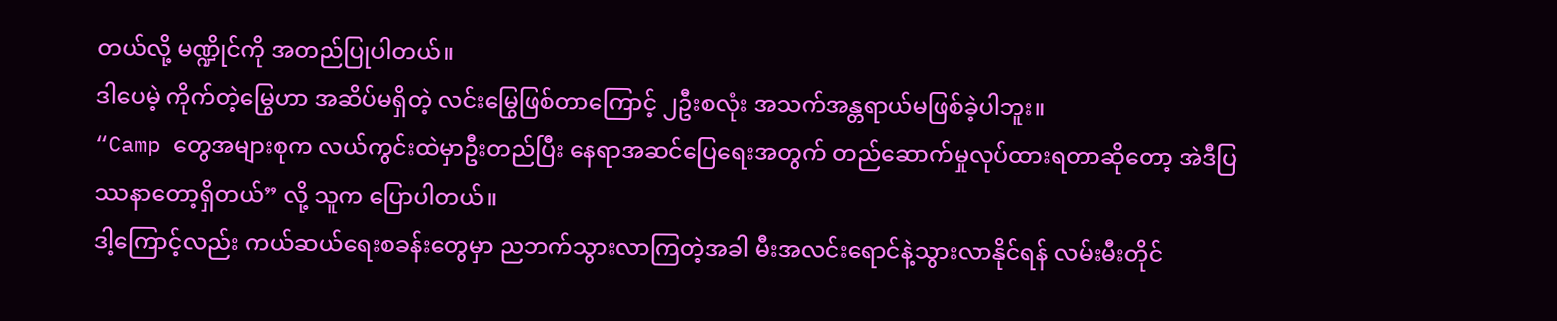တယ်လို့ မဏ္ဍိုင်ကို အတည်ပြုပါတယ်။
ဒါပေမဲ့ ကိုက်တဲ့မြွေဟာ အဆိပ်မရှိတဲ့ လင်းမြွေဖြစ်တာကြောင့် ၂ဦးစလုံး အသက်အန္တရာယ်မဖြစ်ခဲ့ပါဘူး။
“Camp တွေအများစုက လယ်ကွင်းထဲမှာဦးတည်ပြီး နေရာအဆင်ပြေရေးအတွက် တည်ဆောက်မှုလုပ်ထားရတာဆိုတော့ အဲဒီပြဿနာတော့ရှိတယ်” လို့ သူက ပြောပါတယ်။
ဒါ့ကြောင့်လည်း ကယ်ဆယ်ရေးစခန်းတွေမှာ ညဘက်သွားလာကြတဲ့အခါ မီးအလင်းရောင်နဲ့သွားလာနိုင်ရန် လမ်းမီးတိုင်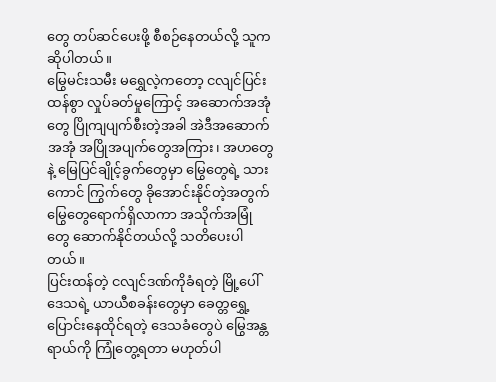တွေ တပ်ဆင်ပေးဖို့ စီစဉ်နေတယ်လို့ သူက ဆိုပါတယ်။
မြွေမင်းသမီး မရွှေလဲ့ကတော့ ငလျင်ပြင်းထန်စွာ လှုပ်ခတ်မှုကြောင့် အဆောက်အအုံတွေ ပြိုကျပျက်စီးတဲ့အခါ အဲဒီအဆောက်အအုံ အပြိုအပျက်တွေအကြား၊ အဟတွေနဲ့ မြေပြင်ချိုင့်ခွက်တွေမှာ မြွေတွေရဲ့ သားကောင် ကြွက်တွေ ခိုအောင်းနိုင်တဲ့အတွက် မြွေတွေရောက်ရှိလာကာ အသိုက်အမြုံတွေ ဆောက်နိုင်တယ်လို့ သတိပေးပါတယ်။
ပြင်းထန်တဲ့ ငလျင်ဒဏ်ကိုခံရတဲ့ မြို့ပေါ်ဒေသရဲ့ ယာယီစခန်းတွေမှာ ခေတ္တရွှေ့ပြောင်းနေထိုင်ရတဲ့ ဒေသခံတွေပဲ မြွေအန္တရာယ်ကို ကြုံတွေ့ရတာ မဟုတ်ပါ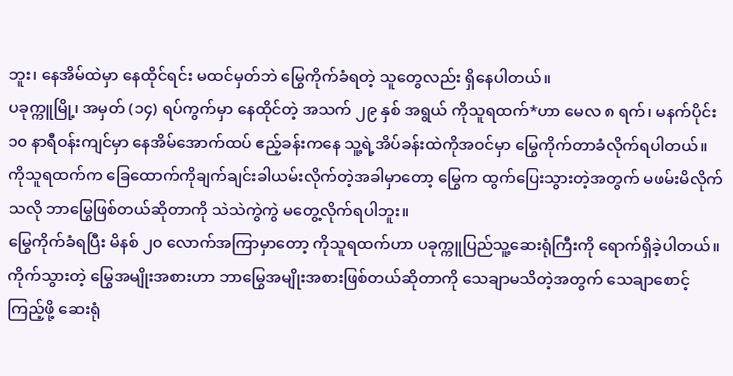ဘူး၊ နေအိမ်ထဲမှာ နေထိုင်ရင်း မထင်မှတ်ဘဲ မြွေကိုက်ခံရတဲ့ သူတွေလည်း ရှိနေပါတယ်။
ပခုက္ကူမြို့၊ အမှတ် (၁၄) ရပ်ကွက်မှာ နေထိုင်တဲ့ အသက် ၂၉ နှစ် အရွယ် ကိုသူရထက်*ဟာ မေလ ၈ ရက်၊ မနက်ပိုင်း ၁၀ နာရီဝန်းကျင်မှာ နေအိမ်အောက်ထပ် ဧည့်ခန်းကနေ သူ့ရဲ့အိပ်ခန်းထဲကိုအဝင်မှာ မြွေကိုက်တာခံလိုက်ရပါတယ်။
ကိုသူရထက်က ခြေထောက်ကိုချက်ချင်းခါယမ်းလိုက်တဲ့အခါမှာတော့ မြွေက ထွက်ပြေးသွားတဲ့အတွက် မဖမ်းမိလိုက်သလို ဘာမြွေဖြစ်တယ်ဆိုတာကို သဲသဲကွဲကွဲ မတွေ့လိုက်ရပါဘူး။
မြွေကိုက်ခံရပြီး မိနစ် ၂၀ လောက်အကြာမှာတော့ ကိုသူရထက်ဟာ ပခုက္ကူပြည်သူ့ဆေးရုံကြီးကို ရောက်ရှိခဲ့ပါတယ်။ ကိုက်သွားတဲ့ မြွေအမျိုးအစားဟာ ဘာမြွေအမျိုးအစားဖြစ်တယ်ဆိုတာကို သေချာမသိတဲ့အတွက် သေချာစောင့်ကြည့်ဖို့ ဆေးရုံ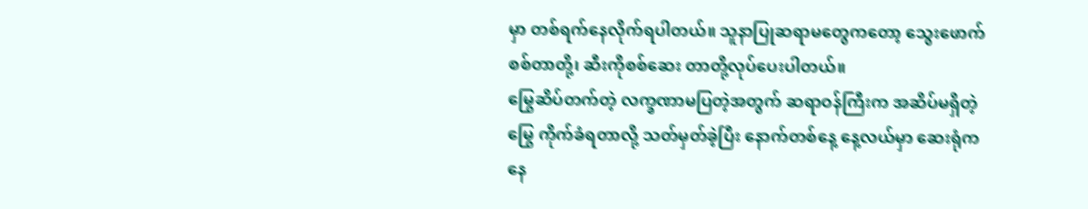မှာ တစ်ရက်နေလိုက်ရပါတယ်။ သူနာပြုဆရာမတွေကတော့ သွေးဖောက်စစ်တာတို့၊ ဆီးကိုစစ်ဆေး တာတို့လုပ်ပေးပါတယ်။
မြွေဆိပ်တက်တဲ့ လက္ခဏာမပြတဲ့အတွက် ဆရာဝန်ကြီးက အဆိပ်မရှိတဲ့မြွေ ကိုက်ခံရတာလို့ သတ်မှတ်ခဲ့ပြီး နောက်တစ်နေ့ နေ့လယ်မှာ ဆေးရုံကနေ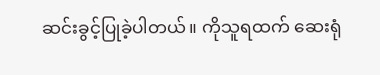ဆင်းခွင့်ပြုခဲ့ပါတယ်။ ကိုသူရထက် ဆေးရုံ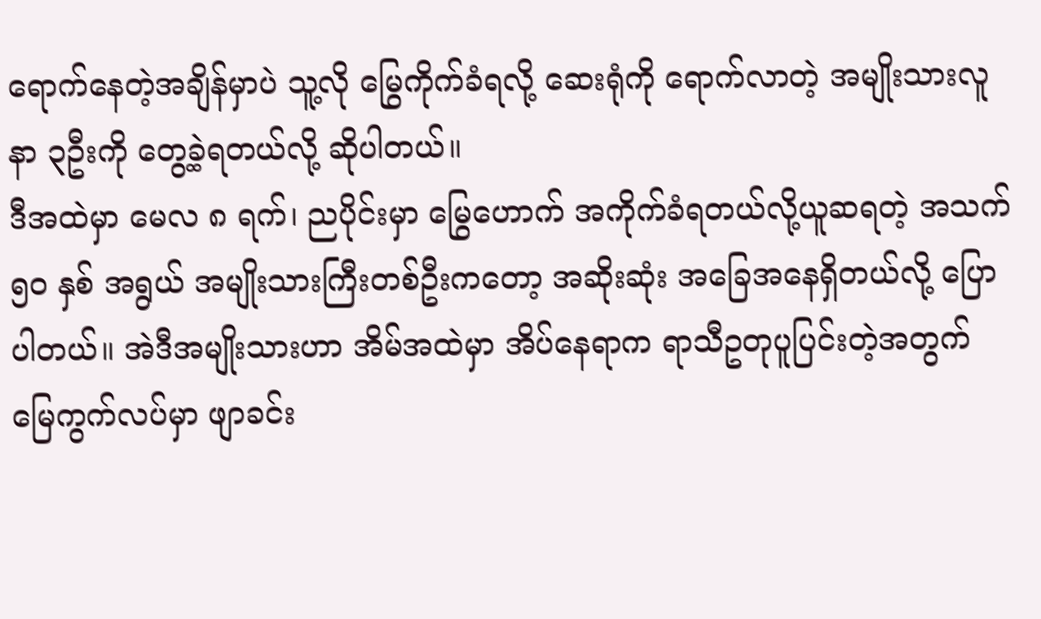ရောက်နေတဲ့အချိန်မှာပဲ သူ့လို မြွေကိုက်ခံရလို့ ဆေးရုံကို ရောက်လာတဲ့ အမျိုးသားလူနာ ၃ဦးကို တွေ့ခဲ့ရတယ်လို့ ဆိုပါတယ်။
ဒီအထဲမှာ မေလ ၈ ရက်၊ ညပိုင်းမှာ မြွေဟောက် အကိုက်ခံရတယ်လို့ယူဆရတဲ့ အသက် ၅၀ နှစ် အရွယ် အမျိုးသားကြီးတစ်ဦးကတော့ အဆိုးဆုံး အခြေအနေရှိတယ်လို့ ပြောပါတယ်။ အဲဒီအမျိုးသားဟာ အိမ်အထဲမှာ အိပ်နေရာက ရာသီဥတုပူပြင်းတဲ့အတွက် မြေကွက်လပ်မှာ ဖျာခင်း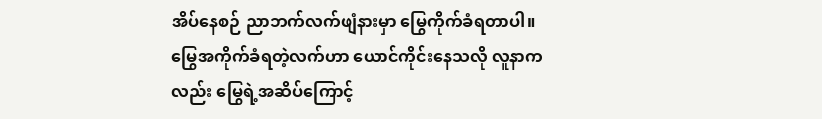အိပ်နေစဉ် ညာဘက်လက်ဖျံနားမှာ မြွေကိုက်ခံရတာပါ။
မြွေအကိုက်ခံရတဲ့လက်ဟာ ယောင်ကိုင်းနေသလို လူနာကလည်း မြွေရဲ့အဆိပ်ကြောင့်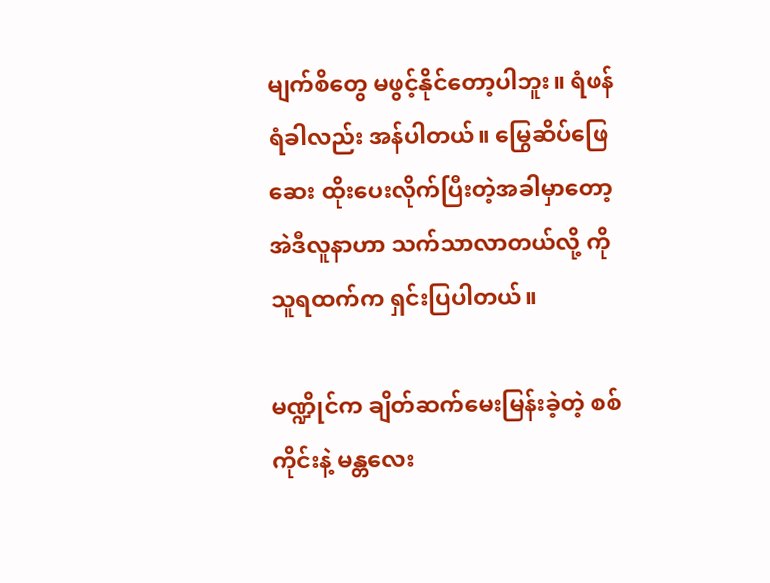မျက်စိတွေ မဖွင့်နိုင်တော့ပါဘူး။ ရံဖန်ရံခါလည်း အန်ပါတယ်။ မြွေဆိပ်ဖြေဆေး ထိုးပေးလိုက်ပြီးတဲ့အခါမှာတော့ အဲဒီလူနာဟာ သက်သာလာတယ်လို့ ကိုသူရထက်က ရှင်းပြပါတယ်။

မဏ္ဍိုင်က ချိတ်ဆက်မေးမြန်းခဲ့တဲ့ စစ်ကိုင်းနဲ့ မန္တလေး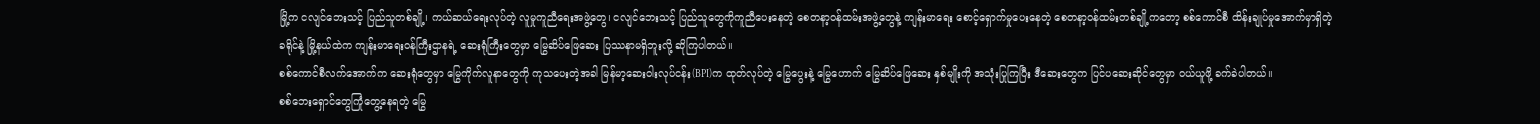မြို့က ငလျင်ဘေးသင့် ပြည်သူတစ်ချို့၊ ကယ်ဆယ်ရေးလုပ်တဲ့ လူမှုကူညီရေးအဖွဲ့တွေ၊ ငလျင်ဘေးသင့် ပြည်သူတွေကိုကူညီပေးနေတဲ့ စေတနာ့ဝန်ထမ်းအဖွဲ့တွေနဲ့ ကျန်းမာရေး စောင့်ရှောက်မှုပေးနေတဲ့ စေတနာ့ဝန်ထမ်းတစ်ချို့ကတော့ စစ်ကောင်စီ ထိန်းချုပ်မှုအောက်မှာရှိတဲ့ ခရိုင်နဲ့ မြို့နယ်ထဲက ကျန်းမာရေးဝန်ကြီးဌာနရဲ့ ဆေးရုံကြီးတွေမှာ မြွေဆိပ်ဖြေဆေး ပြဿနာမရှိဘူးလို့ ဆိုကြပါတယ်။
စစ်ကောင်စီလက်အောက်က ဆေးရုံတွေမှာ မြွေကိုက်လူနာတွေကို ကုသပေးတဲ့အခါ မြန်မာ့ဆေးဝါးလုပ်ငန်း(BPI)က ထုတ်လုပ်တဲ့ မြွေပွေးနဲ့ မြွေဟောက် မြွေဆိပ်ဖြေဆေး နှစ်မျိုးကို အသုံးပြုကြပြီး ဒီဆေးတွေက ပြင်ပဆေးဆိုင်တွေမှာ ဝယ်ယူဖို့ ခက်ခဲပါတယ်။
စစ်ဘေးရှောင်တွေကြုံတွေ့နေရတဲ့ မြွေ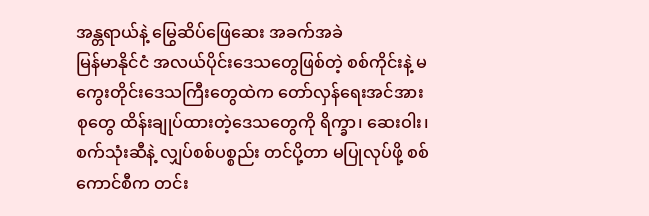အန္တရာယ်နဲ့ မြွေဆိပ်ဖြေဆေး အခက်အခဲ
မြန်မာနိုင်ငံ အလယ်ပိုင်းဒေသတွေဖြစ်တဲ့ စစ်ကိုင်းနဲ့ မကွေးတိုင်းဒေသကြီးတွေထဲက တော်လှန်ရေးအင်အားစုတွေ ထိန်းချုပ်ထားတဲ့ဒေသတွေကို ရိက္ခာ၊ ဆေးဝါး၊ စက်သုံးဆီနဲ့ လျှပ်စစ်ပစ္စည်း တင်ပို့တာ မပြုလုပ်ဖို့ စစ်ကောင်စီက တင်း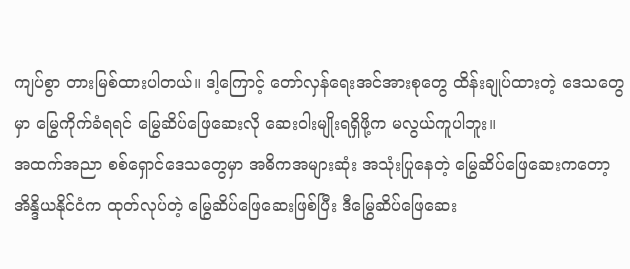ကျပ်စွာ တားမြစ်ထားပါတယ်။ ဒါ့ကြောင့် တော်လှန်ရေးအင်အားစုတွေ ထိန်းချုပ်ထားတဲ့ ဒေသတွေမှာ မြွေကိုက်ခံရရင် မြွေဆိပ်ဖြေဆေးလို ဆေးဝါးမျိုးရရှိဖို့က မလွယ်ကူပါဘူး။
အထက်အညာ စစ်ရှောင်ဒေသတွေမှာ အဓိကအများဆုံး အသုံးပြုနေတဲ့ မြွေဆိပ်ဖြေဆေးကတော့ အိန္ဒိယနိုင်ငံက ထုတ်လုပ်တဲ့ မြွေဆိပ်ဖြေဆေးဖြစ်ပြီး ဒီမြွေဆိပ်ဖြေဆေး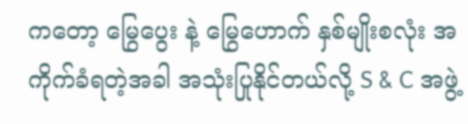ကတော့ မြွေပွေး နဲ့ မြွေဟောက် နှစ်မျိုးစလုံး အကိုက်ခံရတဲ့အခါ အသုံးပြုနိုင်တယ်လို့ S & C အဖွဲ့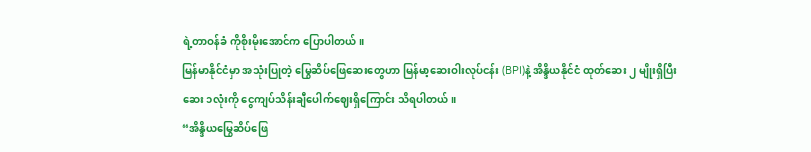ရဲ့တာဝန်ခံ ကိုစိုးမိုးအောင်က ပြောပါတယ်။
မြန်မာနိုင်ငံမှာ အသုံးပြုတဲ့ မြွေဆိပ်ဖြေဆေးတွေဟာ မြန်မာ့ဆေးဝါးလုပ်ငန်း (BPI)နဲ့ အိန္ဒိယနိုင်ငံ ထုတ်ဆေး ၂ မျိုးရှိပြီး ဆေး ၁လုံးကို ငွေကျပ်သိန်းချီပေါက်ဈေးရှိကြောင်း သိရပါတယ်။
“အိန္ဒိယမြွေဆိပ်ဖြေ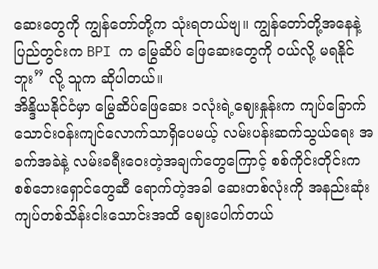ဆေးတွေကို ကျွန်တော်တို့က သုံးရတယ်ဗျ။ ကျွန်တော်တို့အနေနဲ့ ပြည်တွင်းက BPI က မြွေဆိပ် ဖြေဆေးတွေကို ဝယ်လို့ မရနိုင်ဘူး” လို့ သူက ဆိုပါတယ်။
အိန္ဒိယနိုင်ငံမှာ မြွေဆိပ်ဖြေဆေး ၁လုံးရဲ့ဈေးနှုန်းက ကျပ်ခြောက်သောင်းဝန်းကျင်လောက်သာရှိပေမယ့် လမ်းပန်းဆက်သွယ်ရေး အခက်အခဲနဲ့ လမ်းခရီးဝေးတဲ့အချက်တွေကြောင့် စစ်ကိုင်းတိုင်းက စစ်ဘေးရှောင်တွေဆီ ရောက်တဲ့အခါ ဆေးတစ်လုံးကို အနည်းဆုံး ကျပ်တစ်သိန်းငါးသောင်းအထိ ဈေးပေါက်တယ်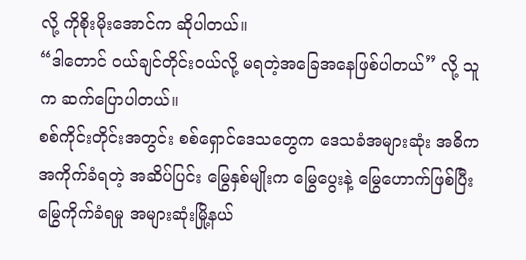လို့ ကိုစိုးမိုးအောင်က ဆိုပါတယ်။
“ဒါတောင် ဝယ်ချင်တိုင်းဝယ်လို့ မရတဲ့အခြေအနေဖြစ်ပါတယ်” လို့ သူက ဆက်ပြောပါတယ်။
စစ်ကိုင်းတိုင်းအတွင်း စစ်ရှောင်ဒေသတွေက ဒေသခံအများဆုံး အဓိကအကိုက်ခံရတဲ့ အဆိပ်ပြင်း မြွေနှစ်မျိုးက မြွေပွေးနဲ့ မြွေဟောက်ဖြစ်ပြီး မြွေကိုက်ခံရမှု အများဆုံးမြို့နယ်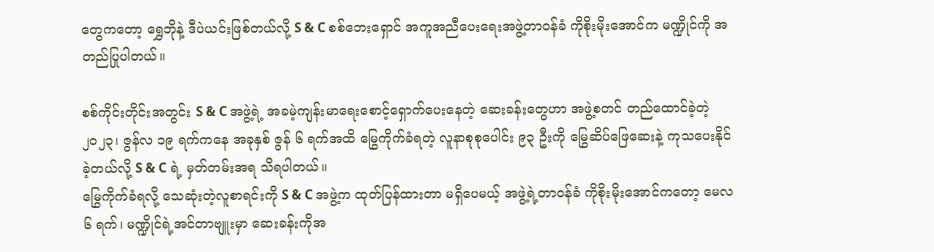တွေကတော့ ရွှေဘိုနဲ့ ဒီပဲယင်းဖြစ်တယ်လို့ S & C စစ်ဘေးရှောင် အကူအညီပေးရေးအဖွဲ့တာဝန်ခံ ကိုစိုးမိုးအောင်က မဏ္ဍိုင်ကို အတည်ပြုပါတယ်။

စစ်ကိုင်းတိုင်းအတွင်း S & C အဖွဲ့ရဲ့ အခမဲ့ကျန်းမာရေးစောင့်ရှောက်ပေးနေတဲ့ ဆေးခန်းတွေဟာ အဖွဲ့စတင် တည်ထောင်ခဲ့တဲ့ ၂၀၂၃၊ ဇွန်လ ၁၉ ရက်ကနေ အခုနှစ် ဇွန် ၆ ရက်အထိ မြွေကိုက်ခံရတဲ့ လူနာစုစုပေါင်း ၉၃ ဦးကို မြွေဆိပ်ဖြေဆေးနဲ့ ကုသပေးနိုင်ခဲ့တယ်လို့ S & C ရဲ့ မှတ်တမ်းအရ သိရပါတယ်။
မြွေကိုက်ခံရလို့ သေဆုံးတဲ့လူစာရင်းကို S & C အဖွဲ့က ထုတ်ပြန်ထားတာ မရှိပေမယ့် အဖွဲ့ရဲ့တာဝန်ခံ ကိုစိုးမိုးအောင်ကတော့ မေလ ၆ ရက်၊ မဏ္ဍိုင်ရဲ့အင်တာဗျူးမှာ ဆေးခန်းကိုအ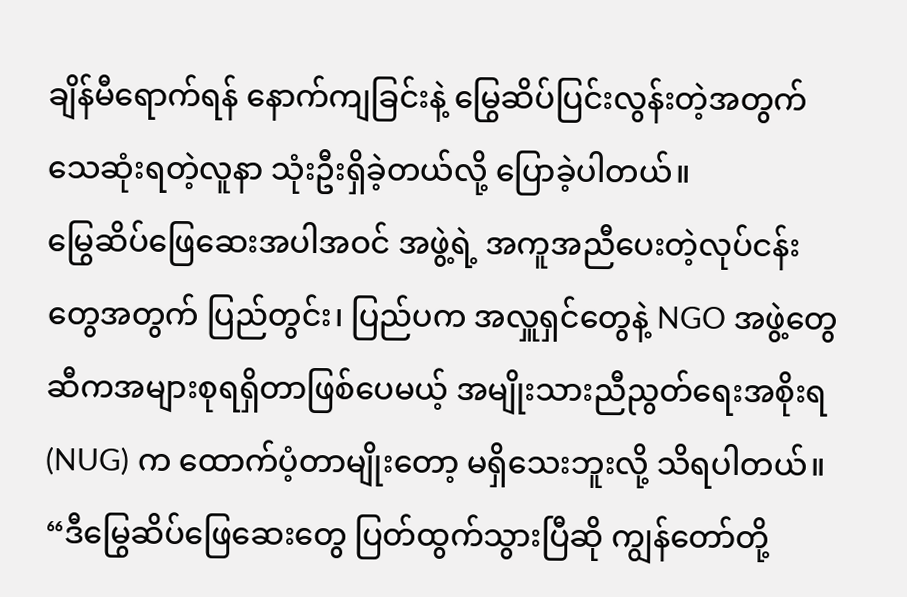ချိန်မီရောက်ရန် နောက်ကျခြင်းနဲ့ မြွေဆိပ်ပြင်းလွန်းတဲ့အတွက် သေဆုံးရတဲ့လူနာ သုံးဦးရှိခဲ့တယ်လို့ ပြောခဲ့ပါတယ်။
မြွေဆိပ်ဖြေဆေးအပါအဝင် အဖွဲ့ရဲ့ အကူအညီပေးတဲ့လုပ်ငန်းတွေအတွက် ပြည်တွင်း၊ ပြည်ပက အလှူရှင်တွေနဲ့ NGO အဖွဲ့တွေဆီကအများစုရရှိတာဖြစ်ပေမယ့် အမျိုးသားညီညွတ်ရေးအစိုးရ (NUG) က ထောက်ပံ့တာမျိုးတော့ မရှိသေးဘူးလို့ သိရပါတယ်။
“ဒီမြွေဆိပ်ဖြေဆေးတွေ ပြတ်ထွက်သွားပြီဆို ကျွန်တော်တို့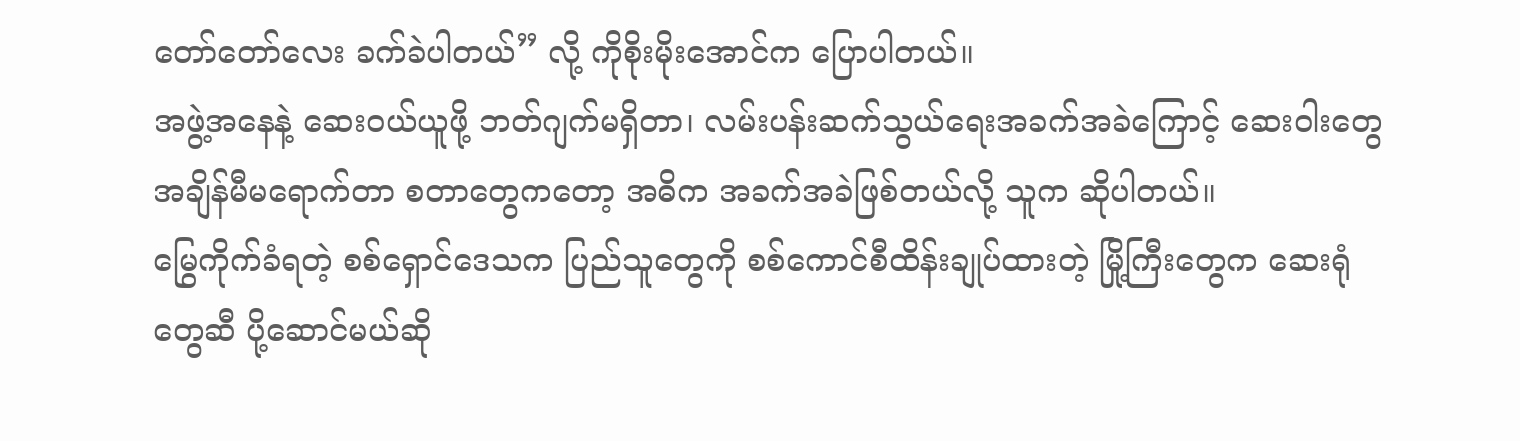တော်တော်လေး ခက်ခဲပါတယ်” လို့ ကိုစိုးမိုးအောင်က ပြောပါတယ်။
အဖွဲ့အနေနဲ့ ဆေးဝယ်ယူဖို့ ဘတ်ဂျက်မရှိတာ၊ လမ်းပန်းဆက်သွယ်ရေးအခက်အခဲကြောင့် ဆေးဝါးတွေ အချိန်မီမရောက်တာ စတာတွေကတော့ အဓိက အခက်အခဲဖြစ်တယ်လို့ သူက ဆိုပါတယ်။
မြွေကိုက်ခံရတဲ့ စစ်ရှောင်ဒေသက ပြည်သူတွေကို စစ်ကောင်စီထိန်းချုပ်ထားတဲ့ မြို့ကြီးတွေက ဆေးရုံတွေဆီ ပို့ဆောင်မယ်ဆို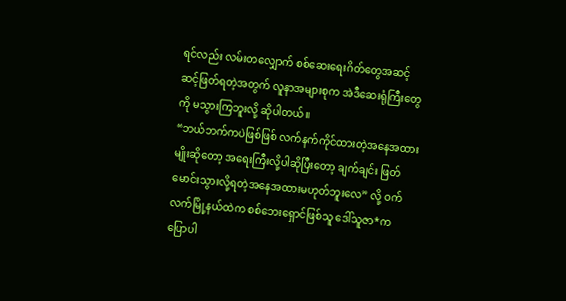ရင်လည်း လမ်းတလျှောက် စစ်ဆေးရေးဂိတ်တွေအဆင့်ဆင့်ဖြတ်ရတဲ့အတွက် လူနာအများစုက အဲဒီဆေးရုံကြီးတွေကို မသွားကြဘူးလို့ ဆိုပါတယ်။
“ဘယ်ဘက်ကပဲဖြစ်ဖြစ် လက်နက်ကိုင်ထားတဲ့အနေအထားမျိုးဆိုတော့ အရေးကြီးလို့ပါဆိုပြီးတော့ ချက်ချင်း ဖြတ်မောင်းသွားလို့ရတဲ့အနေအထားမဟုတ်ဘူးလေ” လို့ ဝက်လက်မြို့နယ်ထဲက စစ်ဘေးရှောင်ဖြစ်သူ ဒေါ်သူဇာ*က ပြောပါ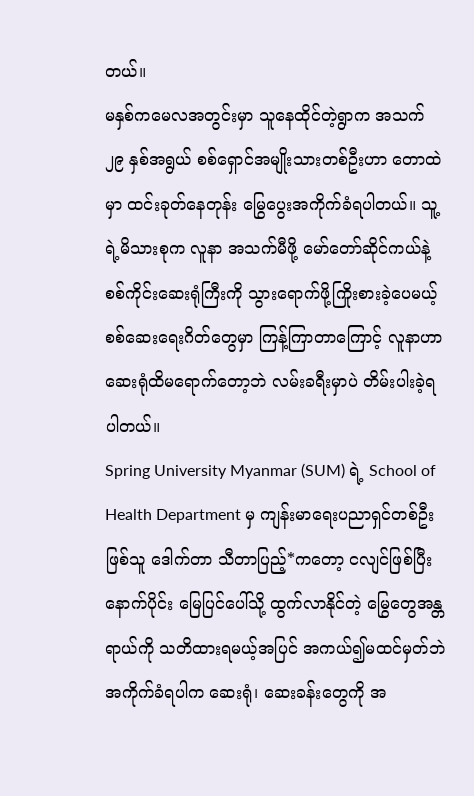တယ်။
မနှစ်ကမေလအတွင်းမှာ သူနေထိုင်တဲ့ရွာက အသက် ၂၉ နှစ်အရွယ် စစ်ရှောင်အမျိုးသားတစ်ဦးဟာ တောထဲမှာ ထင်းခုတ်နေတုန်း မြွေပွေးအကိုက်ခံရပါတယ်။ သူ့ရဲ့မိသားစုက လူနာ အသက်မီဖို့ မော်တော်ဆိုင်ကယ်နဲ့ စစ်ကိုင်းဆေးရုံကြီးကို သွားရောက်ဖို့ကြိုးစားခဲ့ပေမယ့် စစ်ဆေးရေးဂိတ်တွေမှာ ကြန့်ကြာတာကြောင့် လူနာဟာ ဆေးရုံထိမရောက်တော့ဘဲ လမ်းခရီးမှာပဲ တိမ်းပါးခဲ့ရပါတယ်။
Spring University Myanmar (SUM) ရဲ့ School of Health Department မှ ကျန်းမာရေးပညာရှင်တစ်ဦးဖြစ်သူ ဒေါက်တာ သီတာပြည့်*ကတော့ ငလျင်ဖြစ်ပြီးနောက်ပိုင်း မြေပြင်ပေါ်သို့ ထွက်လာနိုင်တဲ့ မြွေတွေအန္တရာယ်ကို သတိထားရမယ့်အပြင် အကယ်၍မထင်မှတ်ဘဲ အကိုက်ခံရပါက ဆေးရုံ၊ ဆေးခန်းတွေကို အ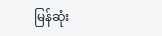မြန်ဆုံး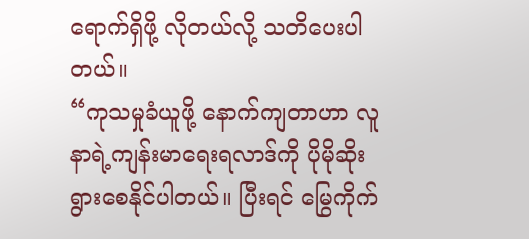ရောက်ရှိဖို့ လိုတယ်လို့ သတိပေးပါတယ်။
“ကုသမှုခံယူဖို့ နောက်ကျတာဟာ လူနာရဲ့ကျန်းမာရေးရလာဒ်ကို ပိုမိုဆိုးရွားစေနိုင်ပါတယ်။ ပြီးရင် မြွေကိုက်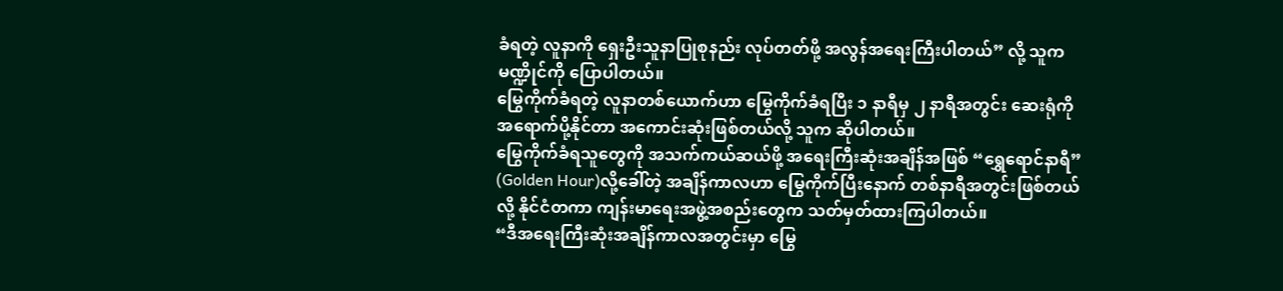ခံရတဲ့ လူနာကို ရှေးဦးသူနာပြုစုနည်း လုပ်တတ်ဖို့ အလွန်အရေးကြီးပါတယ်” လို့ သူက မဏ္ဍိုင်ကို ပြောပါတယ်။
မြွေကိုက်ခံရတဲ့ လူနာတစ်ယောက်ဟာ မြွေကိုက်ခံရပြီး ၁ နာရီမှ ၂ နာရီအတွင်း ဆေးရုံကိုအရောက်ပို့နိုင်တာ အကောင်းဆုံးဖြစ်တယ်လို့ သူက ဆိုပါတယ်။
မြွေကိုက်ခံရသူတွေကို အသက်ကယ်ဆယ်ဖို့ အရေးကြီးဆုံးအချိန်အဖြစ် “ရွှေရောင်နာရီ” (Golden Hour)လို့ခေါ်တဲ့ အချိန်ကာလဟာ မြွေကိုက်ပြီးနောက် တစ်နာရီအတွင်းဖြစ်တယ်လို့ နိုင်ငံတကာ ကျန်းမာရေးအဖွဲ့အစည်းတွေက သတ်မှတ်ထားကြပါတယ်။
“ဒီအရေးကြီးဆုံးအချိန်ကာလအတွင်းမှာ မြွေ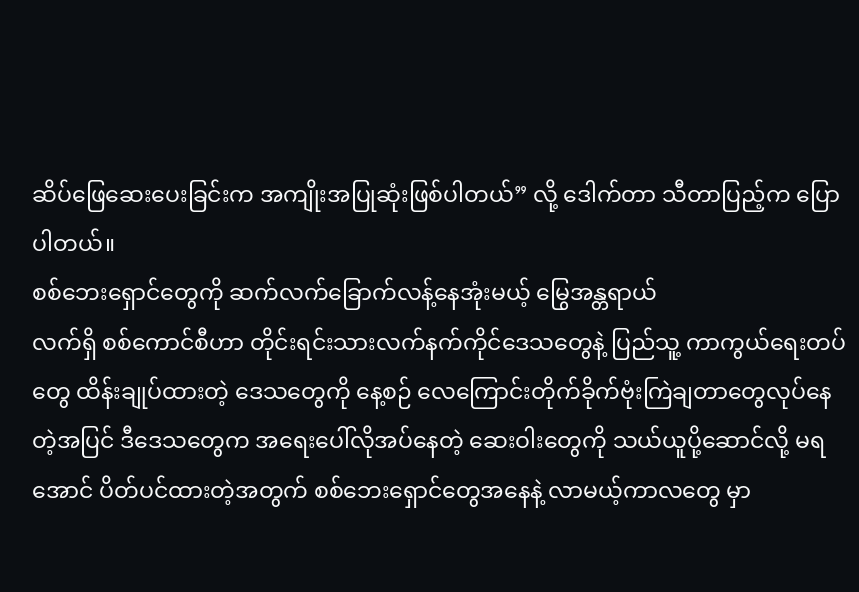ဆိပ်ဖြေဆေးပေးခြင်းက အကျိုးအပြုဆုံးဖြစ်ပါတယ်” လို့ ဒေါက်တာ သီတာပြည့်က ပြောပါတယ်။
စစ်ဘေးရှောင်တွေကို ဆက်လက်ခြောက်လန့်နေအုံးမယ့် မြွေအန္တရာယ်
လက်ရှိ စစ်ကောင်စီဟာ တိုင်းရင်းသားလက်နက်ကိုင်ဒေသတွေနဲ့ ပြည်သူ့ ကာကွယ်ရေးတပ်တွေ ထိန်းချုပ်ထားတဲ့ ဒေသတွေကို နေ့စဉ် လေကြောင်းတိုက်ခိုက်ဗုံးကြဲချတာတွေလုပ်နေတဲ့အပြင် ဒီဒေသတွေက အရေးပေါ်လိုအပ်နေတဲ့ ဆေးဝါးတွေကို သယ်ယူပို့ဆောင်လို့ မရအောင် ပိတ်ပင်ထားတဲ့အတွက် စစ်ဘေးရှောင်တွေအနေနဲ့ လာမယ့်ကာလတွေ မှာ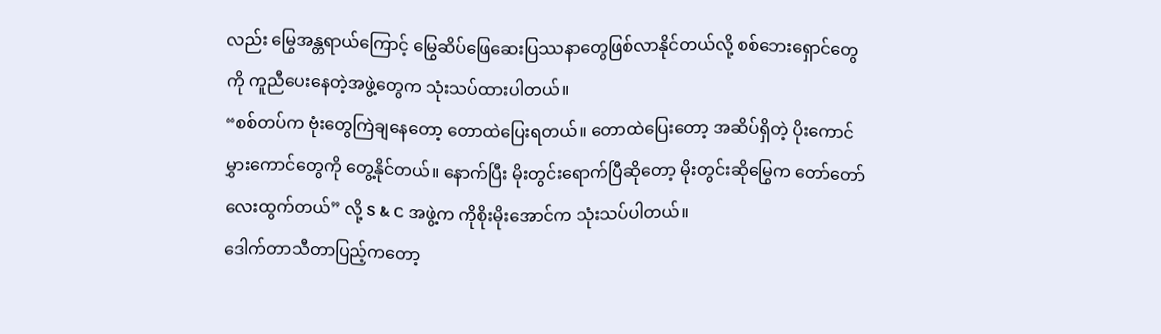လည်း မြွေအန္တရာယ်ကြောင့် မြွေဆိပ်ဖြေဆေးပြဿနာတွေဖြစ်လာနိုင်တယ်လို့ စစ်ဘေးရှောင်တွေကို ကူညီပေးနေတဲ့အဖွဲ့တွေက သုံးသပ်ထားပါတယ်။
“စစ်တပ်က ဗုံးတွေကြဲချနေတော့ တောထဲပြေးရတယ်။ တောထဲပြေးတော့ အဆိပ်ရှိတဲ့ ပိုးကောင်မွှားကောင်တွေကို တွေ့နိုင်တယ်။ နောက်ပြီး မိုးတွင်းရောက်ပြီဆိုတော့ မိုးတွင်းဆိုမြွေက တော်တော်လေးထွက်တယ်” လို့ S & C အဖွဲ့က ကိုစိုးမိုးအောင်က သုံးသပ်ပါတယ်။
ဒေါက်တာသီတာပြည့်ကတော့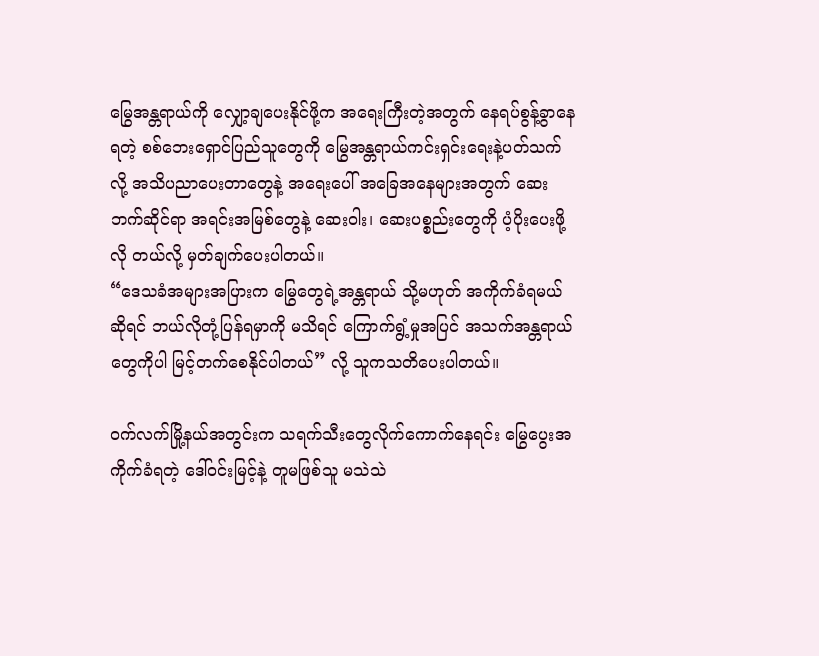မြွေအန္တရာယ်ကို လျှော့ချပေးနိုင်ဖို့က အရေးကြီးတဲ့အတွက် နေရပ်စွန့်ခွာနေရတဲ့ စစ်ဘေးရှောင်ပြည်သူတွေကို မြွေအန္တရာယ်ကင်းရှင်းရေးနဲ့ပတ်သက်လို့ အသိပညာပေးတာတွေနဲ့ အရေးပေါ် အခြေအနေများအတွက် ဆေးဘက်ဆိုင်ရာ အရင်းအမြစ်တွေနဲ့ ဆေးဝါး၊ ဆေးပစ္စည်းတွေကို ပံ့ပိုးပေးဖို့လို တယ်လို့ မှတ်ချက်ပေးပါတယ်။
“ဒေသခံအများအပြားက မြွေတွေရဲ့အန္တရာယ် သို့မဟုတ် အကိုက်ခံရမယ်ဆိုရင် ဘယ်လိုတုံ့ပြန်ရမှာကို မသိရင် ကြောက်ရွံ့မှုအပြင် အသက်အန္တရာယ်တွေကိုပါ မြင့်တက်စေနိုင်ပါတယ်” လို့ သူကသတိပေးပါတယ်။

ဝက်လက်မြို့နယ်အတွင်းက သရက်သီးတွေလိုက်ကောက်နေရင်း မြွေပွေးအကိုက်ခံရတဲ့ ဒေါ်ဝင်းမြင့်နဲ့ တူမဖြစ်သူ မသဲသဲ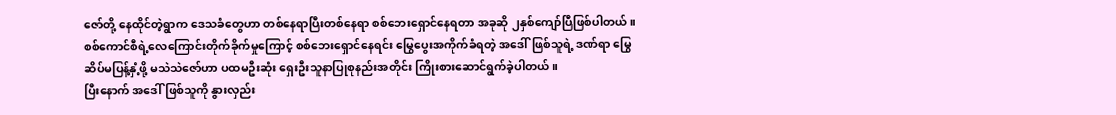ဇော်တို့ နေထိုင်တဲ့ရွာက ဒေသခံတွေဟာ တစ်နေရာပြီးတစ်နေရာ စစ်ဘေးရှောင်နေရတာ အခုဆို ၂နှစ်ကျော်ပြီဖြစ်ပါတယ်။
စစ်ကောင်စီရဲ့လေကြောင်းတိုက်ခိုက်မှုကြောင့် စစ်ဘေးရှောင်နေရင်း မြွေပွေးအကိုက်ခံရတဲ့ အဒေါ်ဖြစ်သူရဲ့ ဒဏ်ရာ မြွေဆိပ်မပြန့်နှံ့ဖို့ မသဲသဲဇော်ဟာ ပထမဦးဆုံး ရှေးဦးသူနာပြုစုနည်းအတိုင်း ကြိုးစားဆောင်ရွက်ခဲ့ပါတယ်။
ပြီးနောက် အဒေါ်ဖြစ်သူကို နွားလှည်း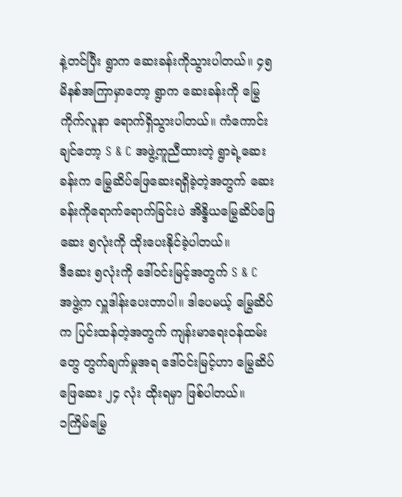နဲ့တင်ပြီး ရွာက ဆေးခန်းကိုသွားပါတယ်။ ၄၅ မိနစ်အကြာမှာတော့ ရွာက ဆေးခန်းကို မြွေကိုက်လူနာ ရောက်ရှိသွားပါတယ်။ ကံကောင်းချင်တော့ S & C အဖွဲ့ကူညီထားတဲ့ ရွာရဲ့ဆေးခန်းက မြွေဆိပ်ဖြေဆေးရရှိခဲ့တဲ့အတွက် ဆေးခန်းကိုရောက်ရောက်ခြင်းပဲ အိန္ဒိယမြွေဆိပ်ဖြေဆေး ၅လုံးကို ထိုးပေးနိုင်ခဲ့ပါတယ်။
ဒီဆေး ၅လုံးကို ဒေါ်ဝင်းမြင့်အတွက် S & C အဖွဲ့က လှူဒါန်းပေးတာပါ။ ဒါပေမယ့် မြွေဆိပ်က ပြင်းထန်တဲ့အတွက် ကျန်းမာရေးဝန်ထမ်းတွေ တွက်ချက်မှုအရ ဒေါ်ဝင်းမြင့်ဟာ မြွေဆိပ်ဖြေဆေး ၂၄ လုံး ထိုးရမှာ ဖြစ်ပါတယ်။
၁ကြိမ်မြွေ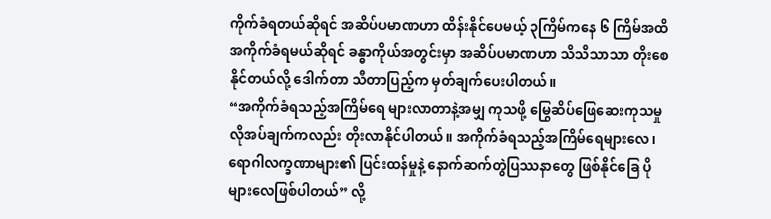ကိုက်ခံရတယ်ဆိုရင် အဆိပ်ပမာဏဟာ ထိန်းနိုင်ပေမယ့် ၃ကြိမ်ကနေ ၆ ကြိမ်အထိ အကိုက်ခံရမယ်ဆိုရင် ခန္ဓာကိုယ်အတွင်းမှာ အဆိပ်ပမာဏဟာ သိသိသာသာ တိုးစေနိုင်တယ်လို့ ဒေါက်တာ သီတာပြည့်က မှတ်ချက်ပေးပါတယ်။
“အကိုက်ခံရသည့်အကြိမ်ရေ များလာတာနဲ့အမျှ ကုသဖို့ မြွေဆိပ်ဖြေဆေးကုသမှု လိုအပ်ချက်ကလည်း တိုးလာနိုင်ပါတယ်။ အကိုက်ခံရသည့်အကြိမ်ရေများလေ၊ ရောဂါလက္ခဏာများ၏ ပြင်းထန်မှုနဲ့ နောက်ဆက်တွဲပြဿနာတွေ ဖြစ်နိုင်ခြေ ပိုများလေဖြစ်ပါတယ်” လို့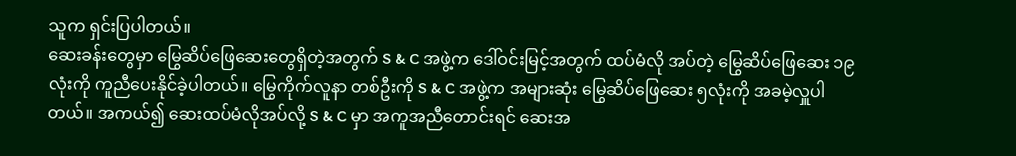သူက ရှင်းပြပါတယ်။
ဆေးခန်းတွေမှာ မြွေဆိပ်ဖြေဆေးတွေရှိတဲ့အတွက် S & C အဖွဲ့က ဒေါ်ဝင်းမြင့်အတွက် ထပ်မံလို အပ်တဲ့ မြွေဆိပ်ဖြေဆေး ၁၉ လုံးကို ကူညီပေးနိုင်ခဲ့ပါတယ်။ မြွေကိုက်လူနာ တစ်ဦးကို S & C အဖွဲ့က အများဆုံး မြွေဆိပ်ဖြေဆေး ၅လုံးကို အခမဲ့လှူပါတယ်။ အကယ်၍ ဆေးထပ်မံလိုအပ်လို့ S & C မှာ အကူအညီတောင်းရင် ဆေးအ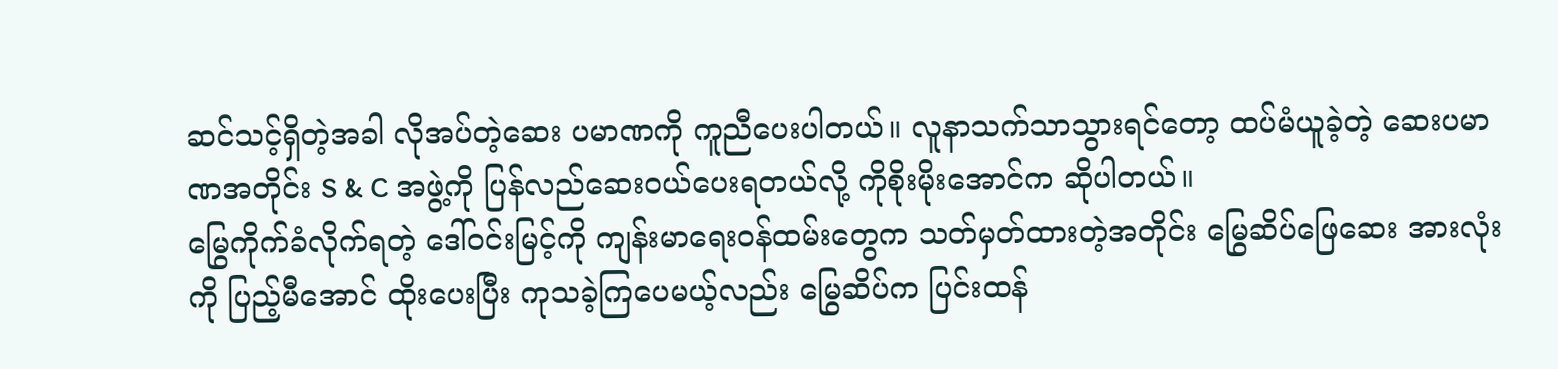ဆင်သင့်ရှိတဲ့အခါ လိုအပ်တဲ့ဆေး ပမာဏကို ကူညီပေးပါတယ်။ လူနာသက်သာသွားရင်တော့ ထပ်မံယူခဲ့တဲ့ ဆေးပမာဏအတိုင်း S & C အဖွဲ့ကို ပြန်လည်ဆေးဝယ်ပေးရတယ်လို့ ကိုစိုးမိုးအောင်က ဆိုပါတယ်။
မြွေကိုက်ခံလိုက်ရတဲ့ ဒေါ်ဝင်းမြင့်ကို ကျန်းမာရေးဝန်ထမ်းတွေက သတ်မှတ်ထားတဲ့အတိုင်း မြွေဆိပ်ဖြေဆေး အားလုံးကို ပြည့်မီအောင် ထိုးပေးပြီး ကုသခဲ့ကြပေမယ့်လည်း မြွေဆိပ်က ပြင်းထန်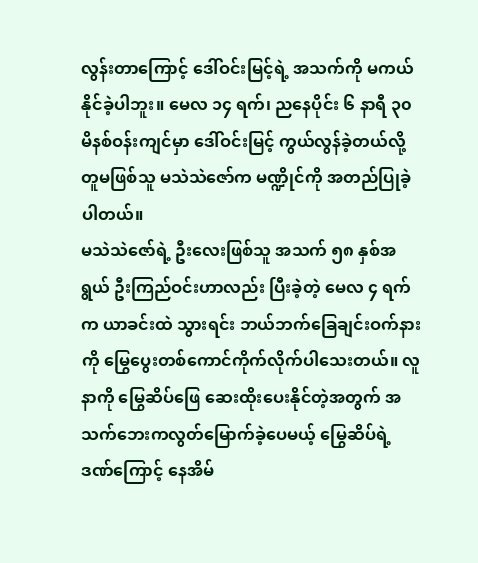လွန်းတာကြောင့် ဒေါ်ဝင်းမြင့်ရဲ့ အသက်ကို မကယ်နိုင်ခဲ့ပါဘူး။ မေလ ၁၄ ရက်၊ ညနေပိုင်း ၆ နာရီ ၃၀ မိနစ်ဝန်းကျင်မှာ ဒေါ်ဝင်းမြင့် ကွယ်လွန်ခဲ့တယ်လို့ တူမဖြစ်သူ မသဲသဲဇော်က မဏ္ဍိုင်ကို အတည်ပြုခဲ့ပါတယ်။
မသဲသဲဇော်ရဲ့ ဦးလေးဖြစ်သူ အသက် ၅၈ နှစ်အရွယ် ဦးကြည်ဝင်းဟာလည်း ပြီးခဲ့တဲ့ မေလ ၄ ရက်က ယာခင်းထဲ သွားရင်း ဘယ်ဘက်ခြေချင်းဝက်နားကို မြွေပွေးတစ်ကောင်ကိုက်လိုက်ပါသေးတယ်။ လူနာကို မြွေဆိပ်ဖြေ ဆေးထိုးပေးနိုင်တဲ့အတွက် အသက်ဘေးကလွတ်မြောက်ခဲ့ပေမယ့် မြွေဆိပ်ရဲ့ဒဏ်ကြောင့် နေအိမ်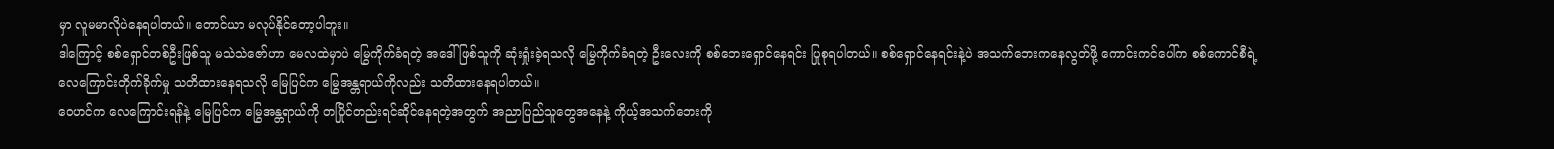မှာ လူမမာလိုပဲနေရပါတယ်။ တောင်ယာ မလုပ်နိုင်တော့ပါဘူး။
ဒါကြောင့် စစ်ရှောင်တစ်ဦးဖြစ်သူ မသဲသဲဇော်ဟာ မေလထဲမှာပဲ မြွေကိုက်ခံရတဲ့ အဒေါ်ဖြစ်သူကို ဆုံးရှုံးခဲ့ရသလို မြွေကိုက်ခံရတဲ့ ဦးလေးကို စစ်ဘေးရှောင်နေရင်း ပြုစုရပါတယ်။ စစ်ရှောင်နေရင်းနဲ့ပဲ အသက်ဘေးကနေလွတ်ဖို့ ကောင်းကင်ပေါ်က စစ်ကောင်စီရဲ့ လေကြောင်းတိုက်ခိုက်မှု သတိထားနေရသလို မြေပြင်က မြွေအန္တရာယ်ကိုလည်း သတိထားနေရပါတယ်။
ဝေဟင်က လေကြောင်းရန်နဲ့ မြေပြင်က မြွေအန္တရာယ်ကို တပြိုင်တည်းရင်ဆိုင်နေရတဲ့အတွက် အညာပြည်သူတွေအနေနဲ့ ကိုယ့်အသက်ဘေးကို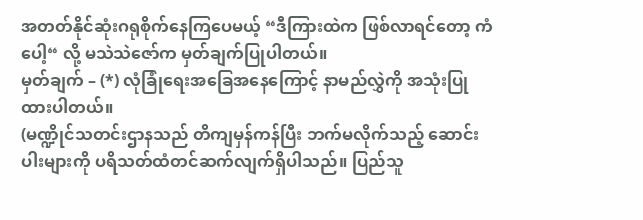အတတ်နိုင်ဆုံးဂရုစိုက်နေကြပေမယ့် “ဒီကြားထဲက ဖြစ်လာရင်တော့ ကံပေါ့“ လို့ မသဲသဲဇော်က မှတ်ချက်ပြုပါတယ်။
မှတ်ချက် – (*) လုံခြုံရေးအခြေအနေကြောင့် နာမည်လွှဲကို အသုံးပြုထားပါတယ်။
(မဏ္ဍိုင်သတင်းဌာနသည် တိကျမှန်ကန်ပြီး ဘက်မလိုက်သည့် ဆောင်းပါးများကို ပရိသတ်ထံတင်ဆက်လျက်ရှိပါသည်။ ပြည်သူ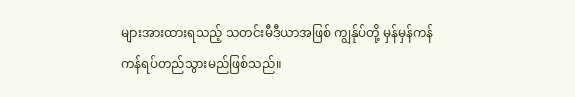များအားထားရသည့် သတင်းမီဒီယာအဖြစ် ကျွန်ုပ်တို့ မှန်မှန်ကန်ကန်ရပ်တည်သွားမည်ဖြစ်သည်။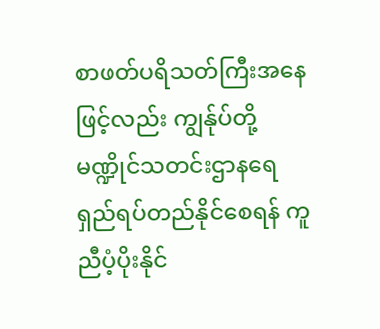စာဖတ်ပရိသတ်ကြီးအနေဖြင့်လည်း ကျွန်ုပ်တို့ မဏ္ဍိုင်သတင်းဌာနရေရှည်ရပ်တည်နိုင်စေရန် ကူညီပံ့ပိုးနိုင်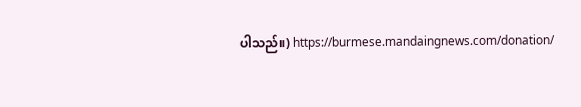ပါသည်။) https://burmese.mandaingnews.com/donation/